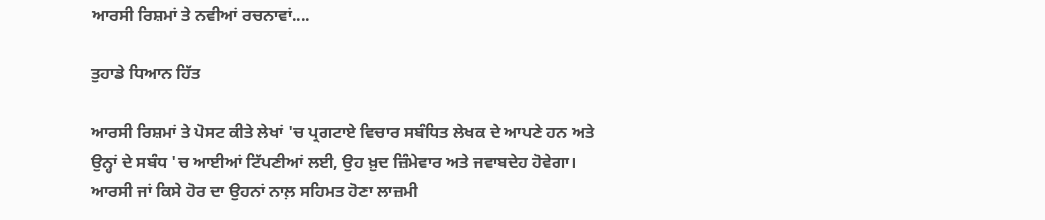ਆਰਸੀ ਰਿਸ਼ਮਾਂ ਤੇ ਨਵੀਆਂ ਰਚਨਾਵਾਂ....

ਤੁਹਾਡੇ ਧਿਆਨ ਹਿੱਤ

ਆਰਸੀ ਰਿਸ਼ਮਾਂ ਤੇ ਪੋਸਟ ਕੀਤੇ ਲੇਖਾਂ 'ਚ ਪ੍ਰਗਟਾਏ ਵਿਚਾਰ ਸਬੰਧਿਤ ਲੇਖਕ ਦੇ ਆਪਣੇ ਹਨ ਅਤੇ ਉਨ੍ਹਾਂ ਦੇ ਸਬੰਧ 'ਚ ਆਈਆਂ ਟਿੱਪਣੀਆਂ ਲਈ, ਉਹ ਖ਼ੁਦ ਜ਼ਿੰਮੇਵਾਰ ਅਤੇ ਜਵਾਬਦੇਹ ਹੋਵੇਗਾ। ਆਰਸੀ ਜਾਂ ਕਿਸੇ ਹੋਰ ਦਾ ਉਹਨਾਂ ਨਾਲ਼ ਸਹਿਮਤ ਹੋਣਾ ਲਾਜ਼ਮੀ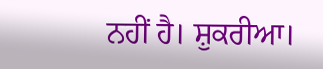ਨਹੀਂ ਹੈ। ਸ਼ੁਕਰੀਆ।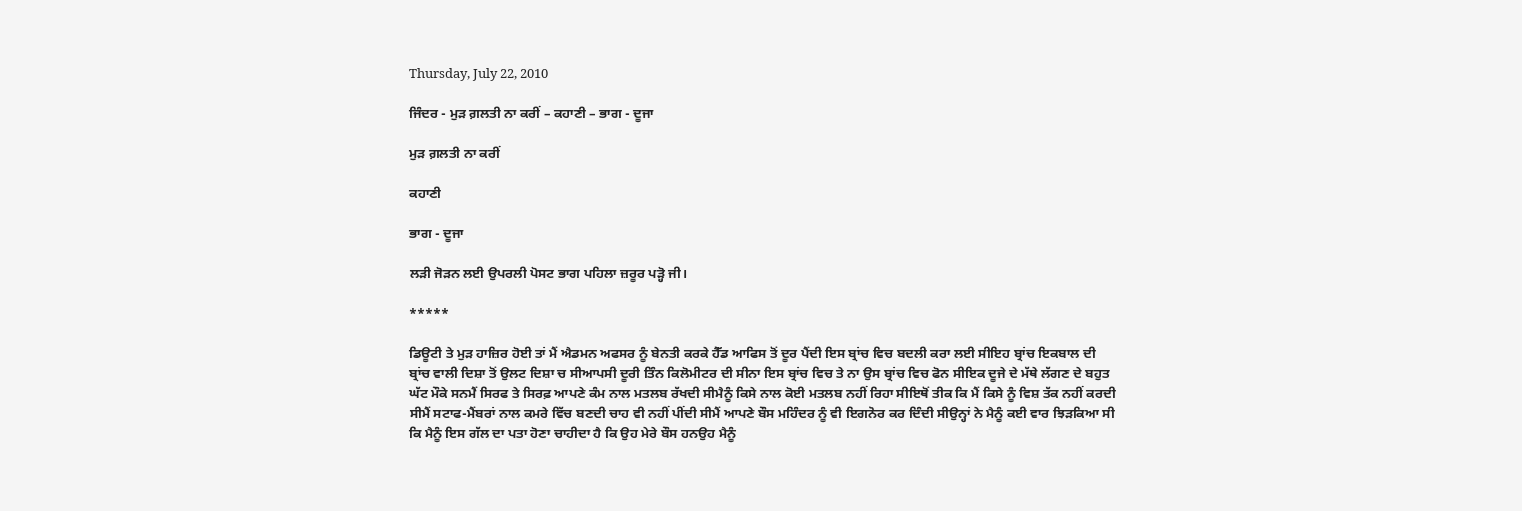Thursday, July 22, 2010

ਜਿੰਦਰ - ਮੁੜ ਗ਼ਲਤੀ ਨਾ ਕਰੀਂ – ਕਹਾਣੀ – ਭਾਗ - ਦੂਜਾ

ਮੁੜ ਗ਼ਲਤੀ ਨਾ ਕਰੀਂ

ਕਹਾਣੀ

ਭਾਗ - ਦੂਜਾ

ਲੜੀ ਜੋੜਨ ਲਈ ਉਪਰਲੀ ਪੋਸਟ ਭਾਗ ਪਹਿਲਾ ਜ਼ਰੂਰ ਪੜ੍ਹੋ ਜੀ।

*****

ਡਿਊਟੀ ਤੇ ਮੁੜ ਹਾਜ਼ਿਰ ਹੋਈ ਤਾਂ ਮੈਂ ਐਡਮਨ ਅਫਸਰ ਨੂੰ ਬੇਨਤੀ ਕਰਕੇ ਹੈੱਡ ਆਫਿਸ ਤੋਂ ਦੂਰ ਪੈਂਦੀ ਇਸ ਬ੍ਰਾਂਚ ਵਿਚ ਬਦਲੀ ਕਰਾ ਲਈ ਸੀਇਹ ਬ੍ਰਾਂਚ ਇਕਬਾਲ ਦੀ ਬ੍ਰਾਂਚ ਵਾਲੀ ਦਿਸ਼ਾ ਤੋਂ ਉਲਟ ਦਿਸ਼ਾ ਚ ਸੀਆਪਸੀ ਦੂਰੀ ਤਿੰਨ ਕਿਲੋਮੀਟਰ ਦੀ ਸੀਨਾ ਇਸ ਬ੍ਰਾਂਚ ਵਿਚ ਤੇ ਨਾ ਉਸ ਬ੍ਰਾਂਚ ਵਿਚ ਫੋਨ ਸੀਇਕ ਦੂਜੇ ਦੇ ਮੱਥੇ ਲੱਗਣ ਦੇ ਬਹੁਤ ਘੱਟ ਮੌਕੇ ਸਨਮੈਂ ਸਿਰਫ ਤੇ ਸਿਰਫ਼ ਆਪਣੇ ਕੰਮ ਨਾਲ ਮਤਲਬ ਰੱਖਦੀ ਸੀਮੈਨੂੰ ਕਿਸੇ ਨਾਲ ਕੋਈ ਮਤਲਬ ਨਹੀਂ ਰਿਹਾ ਸੀਇਥੋਂ ਤੀਕ ਕਿ ਮੈਂ ਕਿਸੇ ਨੂੰ ਵਿਸ਼ ਤੱਕ ਨਹੀਂ ਕਰਦੀ ਸੀਮੈਂ ਸਟਾਫ-ਮੈਂਬਰਾਂ ਨਾਲ ਕਮਰੇ ਵਿੱਚ ਬਣਦੀ ਚਾਹ ਵੀ ਨਹੀਂ ਪੀਂਦੀ ਸੀਮੈਂ ਆਪਣੇ ਬੌਸ ਮਹਿੰਦਰ ਨੂੰ ਵੀ ਇਗਨੋਰ ਕਰ ਦਿੰਦੀ ਸੀਉਨ੍ਹਾਂ ਨੇ ਮੈਨੂੰ ਕਈ ਵਾਰ ਝਿੜਕਿਆ ਸੀ ਕਿ ਮੈਨੂੰ ਇਸ ਗੱਲ ਦਾ ਪਤਾ ਹੋਣਾ ਚਾਹੀਦਾ ਹੈ ਕਿ ਉਹ ਮੇਰੇ ਬੌਸ ਹਨਉਹ ਮੈਨੂੰ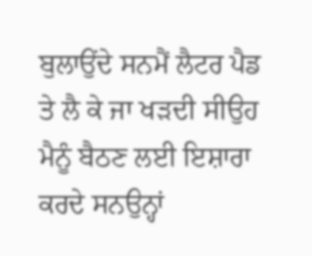ਬੁਲਾਉਂਦੇ ਸਨਮੈਂ ਲੈਟਰ ਪੈਡ ਤੇ ਲੈ ਕੇ ਜਾ ਖੜਦੀ ਸੀਉਹ ਮੈਨੂੰ ਬੈਠਣ ਲਈ ਇਸ਼ਾਰਾ ਕਰਦੇ ਸਨਉਨ੍ਹਾਂ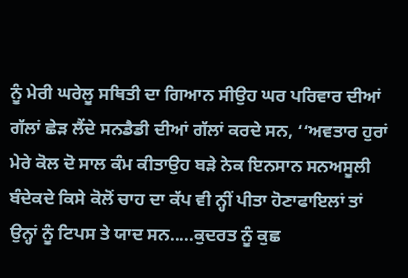ਨੂੰ ਮੇਰੀ ਘਰੇਲੂ ਸਥਿਤੀ ਦਾ ਗਿਆਨ ਸੀਉਹ ਘਰ ਪਰਿਵਾਰ ਦੀਆਂ ਗੱਲਾਂ ਛੇੜ ਲੈਂਦੇ ਸਨਡੈਡੀ ਦੀਆਂ ਗੱਲਾਂ ਕਰਦੇ ਸਨ, ‘‘ਅਵਤਾਰ ਹੁਰਾਂ ਮੇਰੇ ਕੋਲ ਦੋ ਸਾਲ ਕੰਮ ਕੀਤਾਉਹ ਬੜੇ ਨੇਕ ਇਨਸਾਨ ਸਨਅਸੂਲੀ ਬੰਦੇਕਦੇ ਕਿਸੇ ਕੋਲੋਂ ਚਾਹ ਦਾ ਕੱਪ ਵੀ ਨ੍ਹੀਂ ਪੀਤਾ ਹੋਣਾਫਾਇਲਾਂ ਤਾਂ ਉਨ੍ਹਾਂ ਨੂੰ ਟਿਪਸ ਤੇ ਯਾਦ ਸਨ.....ਕੁਦਰਤ ਨੂੰ ਕੁਛ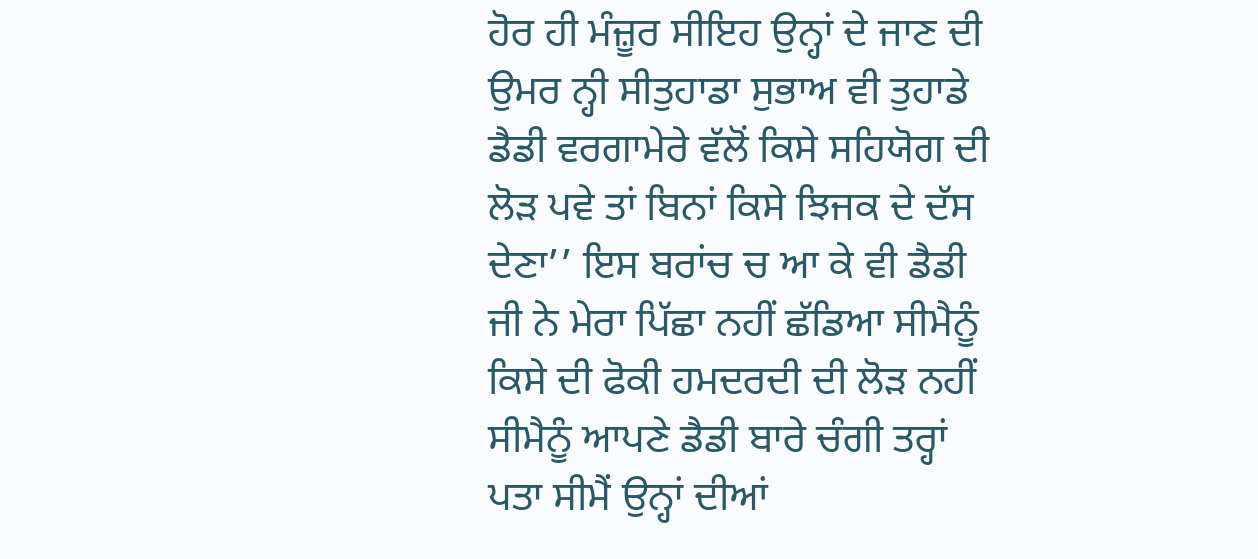ਹੋਰ ਹੀ ਮੰਜ਼ੂਰ ਸੀਇਹ ਉਨ੍ਹਾਂ ਦੇ ਜਾਣ ਦੀ ਉਮਰ ਨ੍ਹੀ ਸੀਤੁਹਾਡਾ ਸੁਭਾਅ ਵੀ ਤੁਹਾਡੇ ਡੈਡੀ ਵਰਗਾਮੇਰੇ ਵੱਲੋਂ ਕਿਸੇ ਸਹਿਯੋਗ ਦੀ ਲੋੜ ਪਵੇ ਤਾਂ ਬਿਨਾਂ ਕਿਸੇ ਝਿਜਕ ਦੇ ਦੱਸ ਦੇਣਾ’’ ਇਸ ਬਰਾਂਚ ਚ ਆ ਕੇ ਵੀ ਡੈਡੀ ਜੀ ਨੇ ਮੇਰਾ ਪਿੱਛਾ ਨਹੀਂ ਛੱਡਿਆ ਸੀਮੈਨੂੰ ਕਿਸੇ ਦੀ ਫੋਕੀ ਹਮਦਰਦੀ ਦੀ ਲੋੜ ਨਹੀਂ ਸੀਮੈਨੂੰ ਆਪਣੇ ਡੈਡੀ ਬਾਰੇ ਚੰਗੀ ਤਰ੍ਹਾਂ ਪਤਾ ਸੀਮੈਂ ਉਨ੍ਹਾਂ ਦੀਆਂ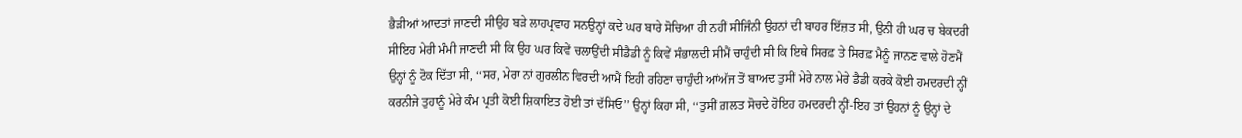ਭੈੜੀਆਂ ਆਦਤਾਂ ਜਾਣਦੀ ਸੀਉਹ ਬੜੇ ਲਾਹਪ੍ਰਵਾਹ ਸਨਉਨ੍ਹਾਂ ਕਦੇ ਘਰ ਬਾਰੇ ਸੋਚਿਆ ਹੀ ਨਹੀਂ ਸੀਜਿੰਨੀ ਉਹਨਾਂ ਦੀ ਬਾਹਰ ਇੱਜ਼ਤ ਸੀ, ਉਨੀ ਹੀ ਘਰ ਚ ਬੇਕਦਰੀ ਸੀਇਹ ਮੇਰੀ ਮੰਮੀ ਜਾਣਦੀ ਸੀ ਕਿ ਉਹ ਘਰ ਕਿਵੇਂ ਚਲਾਉਂਦੀ ਸੀਡੈਡੀ ਨੂੰ ਕਿਵੇਂ ਸੰਭਾਲਦੀ ਸੀਮੈਂ ਚਾਹੁੰਦੀ ਸੀ ਕਿ ਇਥੇ ਸਿਰਫ਼ ਤੇ ਸਿਰਫ਼ ਮੈਨੂੰ ਜਾਨਣ ਵਾਲੇ ਹੋਣਮੈਂ ਉਨ੍ਹਾਂ ਨੂੰ ਟੋਕ ਦਿੱਤਾ ਸੀ, ‘‘ਸਰ, ਮੇਰਾ ਨਾਂ ਗੁਰਲੀਨ ਵਿਰਦੀ ਆਮੈਂ ਇਹੀ ਰਹਿਣਾ ਚਾਹੁੰਦੀ ਆਂਅੱਜ ਤੋਂ ਬਾਅਦ ਤੁਸੀਂ ਮੇਰੇ ਨਾਲ ਮੇਰੇ ਡੈਡੀ ਕਰਕੇ ਕੋਈ ਹਮਦਰਦੀ ਨ੍ਹੀਂ ਕਰਨੀਜੇ ਤੁਹਾਨੂੰ ਮੇਰੇ ਕੰਮ ਪ੍ਰਤੀ ਕੋਈ ਸ਼ਿਕਾਇਤ ਹੋਈ ਤਾਂ ਦੱਸਿਓ’’ ਉਨ੍ਹਾਂ ਕਿਹਾ ਸੀ, ‘‘ਤੁਸੀਂ ਗ਼ਲਤ ਸੋਚਦੇ ਹੋਇਹ ਹਮਦਰਦੀ ਨ੍ਹੀਂ-ਇਹ ਤਾਂ ਉਹਨਾਂ ਨੂੰ ਉਨ੍ਹਾਂ ਦੇ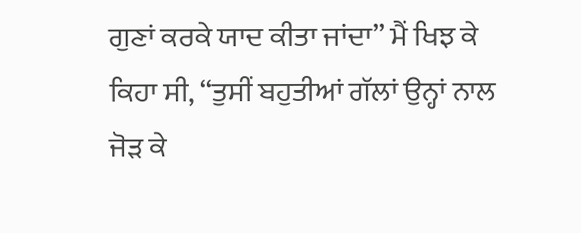ਗੁਣਾਂ ਕਰਕੇ ਯਾਦ ਕੀਤਾ ਜਾਂਦਾ’’ ਮੈਂ ਖਿਝ ਕੇ ਕਿਹਾ ਸੀ, ‘‘ਤੁਸੀਂ ਬਹੁਤੀਆਂ ਗੱਲਾਂ ਉਨ੍ਹਾਂ ਨਾਲ ਜੋੜ ਕੇ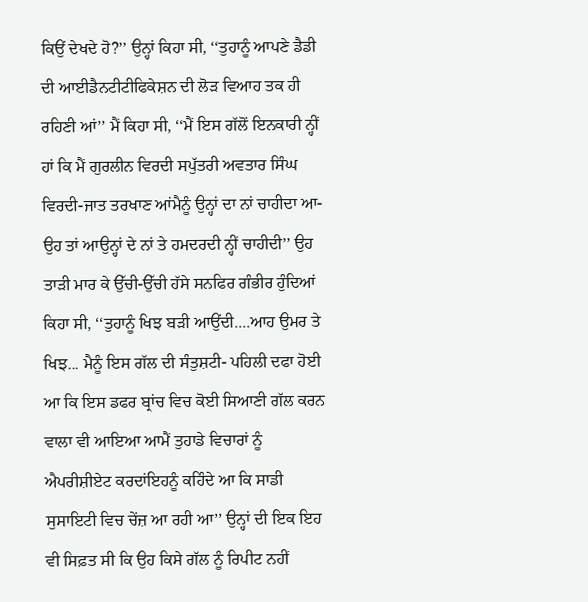ਕਿਉਂ ਦੇਖਦੇ ਹੋ?’’ ਉਨ੍ਹਾਂ ਕਿਹਾ ਸੀ, ‘‘ਤੁਹਾਨੂੰ ਆਪਣੇ ਡੈਡੀ ਦੀ ਆਈਡੈਨਟੀਟੀਫਿਕੇਸ਼ਨ ਦੀ ਲੋੜ ਵਿਆਹ ਤਕ ਹੀ ਰਹਿਣੀ ਆਂ’’ ਮੈਂ ਕਿਹਾ ਸੀ, ‘‘ਮੈਂ ਇਸ ਗੱਲੋਂ ਇਨਕਾਰੀ ਨ੍ਹੀਂ ਹਾਂ ਕਿ ਮੈਂ ਗੁਰਲੀਨ ਵਿਰਦੀ ਸਪੁੱਤਰੀ ਅਵਤਾਰ ਸਿੰਘ ਵਿਰਦੀ-ਜਾਤ ਤਰਖਾਣ ਆਂਮੈਨੂੰ ਉਨ੍ਹਾਂ ਦਾ ਨਾਂ ਚਾਹੀਦਾ ਆ-ਉਹ ਤਾਂ ਆਉਨ੍ਹਾਂ ਦੇ ਨਾਂ ਤੇ ਹਮਦਰਦੀ ਨ੍ਹੀਂ ਚਾਹੀਦੀ’’ ਉਹ ਤਾੜੀ ਮਾਰ ਕੇ ਉੱਚੀ-ਉੱਚੀ ਹੱਸੇ ਸਨਫਿਰ ਗੰਭੀਰ ਹੁੰਦਿਆਂ ਕਿਹਾ ਸੀ, ‘‘ਤੁਹਾਨੂੰ ਖਿਝ ਬੜੀ ਆਉਂਦੀ....ਆਹ ਉਮਰ ਤੇ ਖਿਝ... ਮੈਨੂੰ ਇਸ ਗੱਲ ਦੀ ਸੰਤੁਸ਼ਟੀ- ਪਹਿਲੀ ਦਫਾ ਹੋਈ ਆ ਕਿ ਇਸ ਡਫਰ ਬ੍ਰਾਂਚ ਵਿਚ ਕੋਈ ਸਿਆਣੀ ਗੱਲ ਕਰਨ ਵਾਲਾ ਵੀ ਆਇਆ ਆਮੈਂ ਤੁਹਾਡੇ ਵਿਚਾਰਾਂ ਨੂੰ ਐਪਰੀਸ਼ੀਏਟ ਕਰਦਾਂਇਹਨੂੰ ਕਹਿੰਦੇ ਆ ਕਿ ਸਾਡੀ ਸੁਸਾਇਟੀ ਵਿਚ ਚੇਂਜ਼ ਆ ਰਹੀ ਆ’’ ਉਨ੍ਹਾਂ ਦੀ ਇਕ ਇਹ ਵੀ ਸਿਫ਼ਤ ਸੀ ਕਿ ਉਹ ਕਿਸੇ ਗੱਲ ਨੂੰ ਰਿਪੀਟ ਨਹੀਂ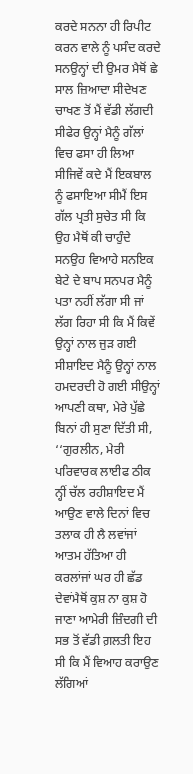ਕਰਦੇ ਸਨਨਾ ਹੀ ਰਿਪੀਟ ਕਰਨ ਵਾਲੇ ਨੂੰ ਪਸੰਦ ਕਰਦੇ ਸਨਉਨ੍ਹਾਂ ਦੀ ਉਮਰ ਮੈਥੋਂ ਛੇ ਸਾਲ ਜ਼ਿਆਦਾ ਸੀਦੇਖਣ ਚਾਖਣ ਤੋਂ ਮੈਂ ਵੱਡੀ ਲੱਗਦੀ ਸੀਫੇਰ ਉਨ੍ਹਾਂ ਮੈਨੂੰ ਗੱਲਾਂ ਵਿਚ ਫਸਾ ਹੀ ਲਿਆ ਸੀਜਿਵੇਂ ਕਦੇ ਮੈਂ ਇਕਬਾਲ ਨੂੰ ਫਸਾਇਆ ਸੀਮੈਂ ਇਸ ਗੱਲ ਪ੍ਰਤੀ ਸੁਚੇਤ ਸੀ ਕਿ ਉਹ ਮੈਥੋਂ ਕੀ ਚਾਹੁੰਦੇ ਸਨਉਹ ਵਿਆਹੇ ਸਨਇਕ ਬੇਟੇ ਦੇ ਬਾਪ ਸਨਪਰ ਮੈਨੂੰ ਪਤਾ ਨਹੀਂ ਲੱਗਾ ਸੀ ਜਾਂ ਲੱਗ ਰਿਹਾ ਸੀ ਕਿ ਮੈਂ ਕਿਵੇਂ ਉਨ੍ਹਾਂ ਨਾਲ ਜੁੜ ਗਈ ਸੀਸ਼ਾਇਦ ਮੈਨੂੰ ਉਨ੍ਹਾਂ ਨਾਲ ਹਮਦਰਦੀ ਹੋ ਗਈ ਸੀਉਨ੍ਹਾਂ ਆਪਣੀ ਕਥਾ, ਮੇਰੇ ਪੁੱਛੇ ਬਿਨਾਂ ਹੀ ਸੁਣਾ ਦਿੱਤੀ ਸੀ, ‘‘ਗੁਰਲੀਨ, ਮੇਰੀ ਪਰਿਵਾਰਕ ਲਾਈਫ ਠੀਕ ਨ੍ਹੀਂ ਚੱਲ ਰਹੀਸ਼ਾਇਦ ਮੈਂ ਆਉਣ ਵਾਲੇ ਦਿਨਾਂ ਵਿਚ ਤਲਾਕ ਹੀ ਲੈ ਲਵਾਂਜਾਂ ਆਤਮ ਹੱਤਿਆ ਹੀ ਕਰਲਾਂਜਾਂ ਘਰ ਹੀ ਛੱਡ ਦੇਵਾਂਮੈਥੋਂ ਕੁਸ਼ ਨਾ ਕੁਸ਼ ਹੋ ਜਾਣਾ ਆਮੇਰੀ ਜ਼ਿੰਦਗੀ ਦੀ ਸਭ ਤੋਂ ਵੱਡੀ ਗ਼ਲਤੀ ਇਹ ਸੀ ਕਿ ਮੈਂ ਵਿਆਹ ਕਰਾਉਣ ਲੱਗਿਆਂ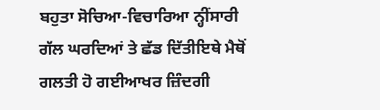ਬਹੁਤਾ ਸੋਚਿਆ-ਵਿਚਾਰਿਆ ਨ੍ਹੀਂਸਾਰੀ ਗੱਲ ਘਰਦਿਆਂ ਤੇ ਛੱਡ ਦਿੱਤੀਇਥੇ ਮੈਥੋਂ ਗਲਤੀ ਹੋ ਗਈਆਖਰ ਜ਼ਿੰਦਗੀ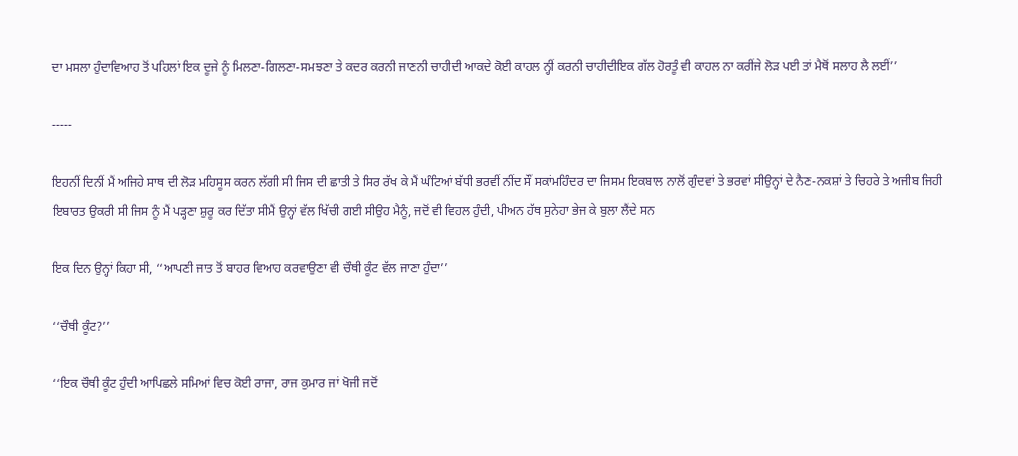ਦਾ ਮਸਲਾ ਹੁੰਦਾਵਿਆਹ ਤੋਂ ਪਹਿਲਾਂ ਇਕ ਦੂਜੇ ਨੂੰ ਮਿਲਣਾ-ਗਿਲਣਾ-ਸਮਝਣਾ ਤੇ ਕਦਰ ਕਰਨੀ ਜਾਣਨੀ ਚਾਹੀਦੀ ਆਕਦੇ ਕੋਈ ਕਾਹਲ ਨ੍ਹੀਂ ਕਰਨੀ ਚਾਹੀਦੀਇਕ ਗੱਲ ਹੋਰਤੂੰ ਵੀ ਕਾਹਲ ਨਾ ਕਰੀਂਜੇ ਲੋੜ ਪਈ ਤਾਂ ਮੈਥੋਂ ਸਲਾਹ ਲੈ ਲਈਂ’’

-----

ਇਹਨੀਂ ਦਿਨੀਂ ਮੈਂ ਅਜਿਹੇ ਸਾਥ ਦੀ ਲੋੜ ਮਹਿਸੂਸ ਕਰਨ ਲੱਗੀ ਸੀ ਜਿਸ ਦੀ ਛਾਤੀ ਤੇ ਸਿਰ ਰੱਖ ਕੇ ਮੈਂ ਘੰਟਿਆਂ ਬੱਧੀ ਭਰਵੀਂ ਨੀਂਦ ਸੌਂ ਸਕਾਂਮਹਿੰਦਰ ਦਾ ਜਿਸਮ ਇਕਬਾਲ ਨਾਲੋਂ ਗੁੰਦਵਾਂ ਤੇ ਭਰਵਾਂ ਸੀਉਨ੍ਹਾਂ ਦੇ ਨੈਣ-ਨਕਸ਼ਾਂ ਤੇ ਚਿਹਰੇ ਤੇ ਅਜੀਬ ਜਿਹੀ ਇਬਾਰਤ ਉਕਰੀ ਸੀ ਜਿਸ ਨੂੰ ਮੈਂ ਪੜ੍ਹਣਾ ਸ਼ੁਰੂ ਕਰ ਦਿੱਤਾ ਸੀਮੈਂ ਉਨ੍ਹਾਂ ਵੱਲ ਖਿੱਚੀ ਗਈ ਸੀਉਹ ਮੈਨੂੰ, ਜਦੋਂ ਵੀ ਵਿਹਲ ਹੁੰਦੀ, ਪੀਅਨ ਹੱਥ ਸੁਨੇਹਾ ਭੇਜ ਕੇ ਬੁਲਾ ਲੈਂਦੇ ਸਨ

ਇਕ ਦਿਨ ਉਨ੍ਹਾਂ ਕਿਹਾ ਸੀ, ‘‘ਆਪਣੀ ਜਾਤ ਤੋਂ ਬਾਹਰ ਵਿਆਹ ਕਰਵਾਉਣਾ ਵੀ ਚੌਥੀ ਕੂੰਟ ਵੱਲ ਜਾਣਾ ਹੁੰਦਾ’’

‘‘ਚੌਥੀ ਕੂੰਟ?’’

‘‘ਇਕ ਚੌਥੀ ਕੂੰਟ ਹੁੰਦੀ ਆਪਿਛਲੇ ਸਮਿਆਂ ਵਿਚ ਕੋਈ ਰਾਜਾ, ਰਾਜ ਕੁਮਾਰ ਜਾਂ ਖੋਜੀ ਜਦੋਂ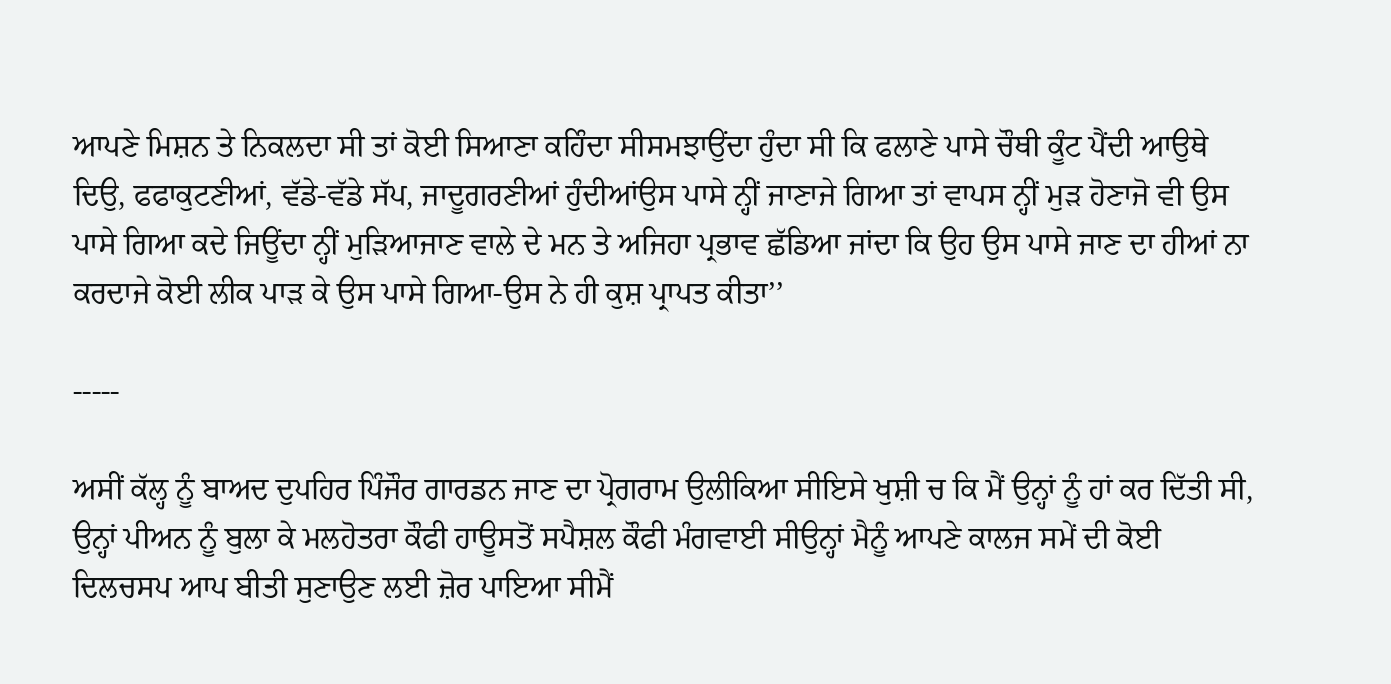ਆਪਣੇ ਮਿਸ਼ਨ ਤੇ ਨਿਕਲਦਾ ਸੀ ਤਾਂ ਕੋਈ ਸਿਆਣਾ ਕਹਿੰਦਾ ਸੀਸਮਝਾਉਂਦਾ ਹੁੰਦਾ ਸੀ ਕਿ ਫਲਾਣੇ ਪਾਸੇ ਚੌਥੀ ਕੂੰਟ ਪੈਂਦੀ ਆਉਥੇ ਦਿਉ, ਫਫਾਕੁਟਣੀਆਂ, ਵੱਡੇ-ਵੱਡੇ ਸੱਪ, ਜਾਦੂਗਰਣੀਆਂ ਹੁੰਦੀਆਂਉਸ ਪਾਸੇ ਨ੍ਹੀਂ ਜਾਣਾਜੇ ਗਿਆ ਤਾਂ ਵਾਪਸ ਨ੍ਹੀਂ ਮੁੜ ਹੋਣਾਜੋ ਵੀ ਉਸ ਪਾਸੇ ਗਿਆ ਕਦੇ ਜਿਊਂਦਾ ਨ੍ਹੀਂ ਮੁੜਿਆਜਾਣ ਵਾਲੇ ਦੇ ਮਨ ਤੇ ਅਜਿਹਾ ਪ੍ਰਭਾਵ ਛੱਡਿਆ ਜਾਂਦਾ ਕਿ ਉਹ ਉਸ ਪਾਸੇ ਜਾਣ ਦਾ ਹੀਆਂ ਨਾ ਕਰਦਾਜੇ ਕੋਈ ਲੀਕ ਪਾੜ ਕੇ ਉਸ ਪਾਸੇ ਗਿਆ-ਉਸ ਨੇ ਹੀ ਕੁਸ਼ ਪ੍ਰਾਪਤ ਕੀਤਾ’’

-----

ਅਸੀਂ ਕੱਲ੍ਹ ਨੂੰ ਬਾਅਦ ਦੁਪਹਿਰ ਪਿੰਜੌਰ ਗਾਰਡਨ ਜਾਣ ਦਾ ਪ੍ਰੋਗਰਾਮ ਉਲੀਕਿਆ ਸੀਇਸੇ ਖੁਸ਼ੀ ਚ ਕਿ ਮੈਂ ਉਨ੍ਹਾਂ ਨੂੰ ਹਾਂ ਕਰ ਦਿੱਤੀ ਸੀ, ਉਨ੍ਹਾਂ ਪੀਅਨ ਨੂੰ ਬੁਲਾ ਕੇ ਮਲਹੋਤਰਾ ਕੌਫੀ ਹਾਊਸਤੋਂ ਸਪੈਸ਼ਲ ਕੌਫੀ ਮੰਗਵਾਈ ਸੀਉਨ੍ਹਾਂ ਮੈਨੂੰ ਆਪਣੇ ਕਾਲਜ ਸਮੇਂ ਦੀ ਕੋਈ ਦਿਲਚਸਪ ਆਪ ਬੀਤੀ ਸੁਣਾਉਣ ਲਈ ਜ਼ੋਰ ਪਾਇਆ ਸੀਮੈਂ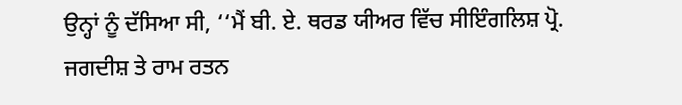ਉਨ੍ਹਾਂ ਨੂੰ ਦੱਸਿਆ ਸੀ, ‘‘ਮੈਂ ਬੀ. ਏ. ਥਰਡ ਯੀਅਰ ਵਿੱਚ ਸੀਇੰਗਲਿਸ਼ ਪ੍ਰੋ. ਜਗਦੀਸ਼ ਤੇ ਰਾਮ ਰਤਨ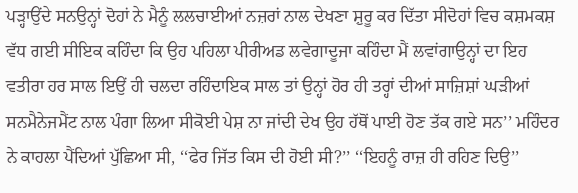ਪੜ੍ਹਾਉਂਦੇ ਸਨਉਨ੍ਹਾਂ ਦੋਹਾਂ ਨੇ ਮੈਨੂੰ ਲਲਚਾਈਆਂ ਨਜ਼ਰਾਂ ਨਾਲ ਦੇਖਣਾ ਸ਼ੁਰੂ ਕਰ ਦਿੱਤਾ ਸੀਦੋਹਾਂ ਵਿਚ ਕਸ਼ਮਕਸ਼ ਵੱਧ ਗਈ ਸੀਇਕ ਕਹਿੰਦਾ ਕਿ ਉਹ ਪਹਿਲਾ ਪੀਰੀਅਡ ਲਵੇਗਾਦੂਜਾ ਕਹਿੰਦਾ ਮੈਂ ਲਵਾਂਗਾਉਨ੍ਹਾਂ ਦਾ ਇਹ ਵਤੀਰਾ ਹਰ ਸਾਲ ਇਉਂ ਹੀ ਚਲਦਾ ਰਹਿੰਦਾਇਕ ਸਾਲ ਤਾਂ ਉਨ੍ਹਾਂ ਹੋਰ ਹੀ ਤਰ੍ਹਾਂ ਦੀਆਂ ਸਾਜ਼ਿਸ਼ਾਂ ਘੜੀਆਂ ਸਨਮੈਨੇਜਮੈਂਟ ਨਾਲ ਪੰਗਾ ਲਿਆ ਸੀਕੋਈ ਪੇਸ਼ ਨਾ ਜਾਂਦੀ ਦੇਖ ਉਹ ਹੱਥੋਂ ਪਾਈ ਹੋਣ ਤੱਕ ਗਏ ਸਨ’’ ਮਹਿੰਦਰ ਨੇ ਕਾਹਲਾ ਪੈਂਦਿਆਂ ਪੁੱਛਿਆ ਸੀ, ‘‘ਫੇਰ ਜਿੱਤ ਕਿਸ ਦੀ ਹੋਈ ਸੀ?’’ ‘‘ਇਹਨੂੰ ਰਾਜ਼ ਹੀ ਰਹਿਣ ਦਿਉ’’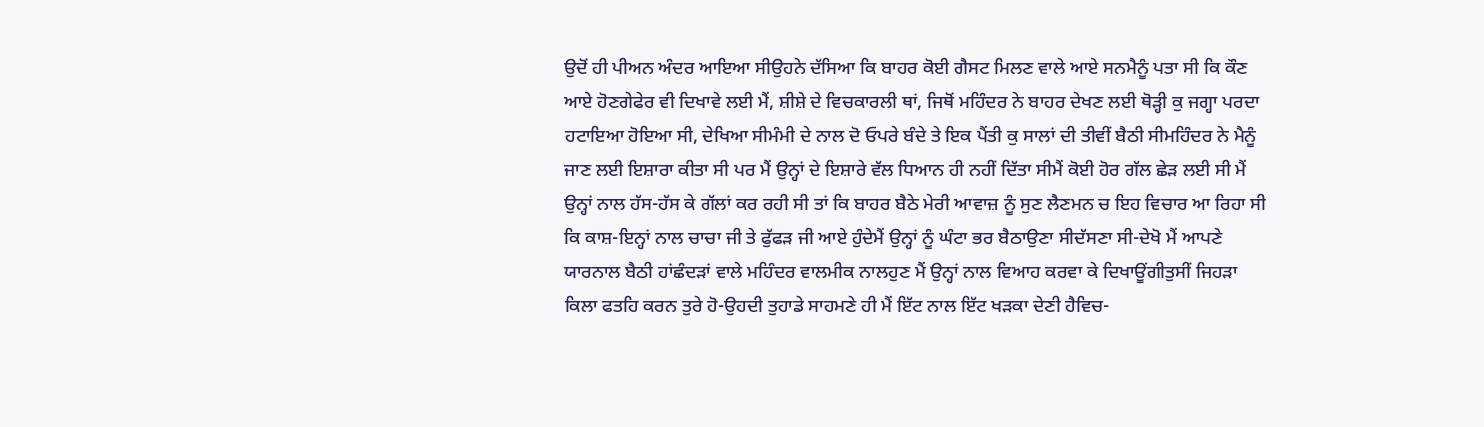ਉਦੋਂ ਹੀ ਪੀਅਨ ਅੰਦਰ ਆਇਆ ਸੀਉਹਨੇ ਦੱਸਿਆ ਕਿ ਬਾਹਰ ਕੋਈ ਗੈਸਟ ਮਿਲਣ ਵਾਲੇ ਆਏ ਸਨਮੈਨੂੰ ਪਤਾ ਸੀ ਕਿ ਕੌਣ ਆਏ ਹੋਣਗੇਫੇਰ ਵੀ ਦਿਖਾਵੇ ਲਈ ਮੈਂ, ਸ਼ੀਸ਼ੇ ਦੇ ਵਿਚਕਾਰਲੀ ਥਾਂ, ਜਿਥੋਂ ਮਹਿੰਦਰ ਨੇ ਬਾਹਰ ਦੇਖਣ ਲਈ ਥੋੜ੍ਹੀ ਕੁ ਜਗ੍ਹਾ ਪਰਦਾ ਹਟਾਇਆ ਹੋਇਆ ਸੀ, ਦੇਖਿਆ ਸੀਮੰਮੀ ਦੇ ਨਾਲ ਦੋ ਓਪਰੇ ਬੰਦੇ ਤੇ ਇਕ ਪੈਂਤੀ ਕੁ ਸਾਲਾਂ ਦੀ ਤੀਵੀਂ ਬੈਠੀ ਸੀਮਹਿੰਦਰ ਨੇ ਮੈਨੂੰ ਜਾਣ ਲਈ ਇਸ਼ਾਰਾ ਕੀਤਾ ਸੀ ਪਰ ਮੈਂ ਉਨ੍ਹਾਂ ਦੇ ਇਸ਼ਾਰੇ ਵੱਲ ਧਿਆਨ ਹੀ ਨਹੀਂ ਦਿੱਤਾ ਸੀਮੈਂ ਕੋਈ ਹੋਰ ਗੱਲ ਛੇੜ ਲਈ ਸੀ ਮੈਂ ਉਨ੍ਹਾਂ ਨਾਲ ਹੱਸ-ਹੱਸ ਕੇ ਗੱਲਾਂ ਕਰ ਰਹੀ ਸੀ ਤਾਂ ਕਿ ਬਾਹਰ ਬੈਠੇ ਮੇਰੀ ਆਵਾਜ਼ ਨੂੰ ਸੁਣ ਲੈਣਮਨ ਚ ਇਹ ਵਿਚਾਰ ਆ ਰਿਹਾ ਸੀ ਕਿ ਕਾਸ਼-ਇਨ੍ਹਾਂ ਨਾਲ ਚਾਚਾ ਜੀ ਤੇ ਫੁੱਫੜ ਜੀ ਆਏ ਹੁੰਦੇਮੈਂ ਉਨ੍ਹਾਂ ਨੂੰ ਘੰਟਾ ਭਰ ਬੈਠਾਉਣਾ ਸੀਦੱਸਣਾ ਸੀ-ਦੇਖੋ ਮੈਂ ਆਪਣੇ ਯਾਰਨਾਲ ਬੈਠੀ ਹਾਂਛੰਦੜਾਂ ਵਾਲੇ ਮਹਿੰਦਰ ਵਾਲਮੀਕ ਨਾਲਹੁਣ ਮੈਂ ਉਨ੍ਹਾਂ ਨਾਲ ਵਿਆਹ ਕਰਵਾ ਕੇ ਦਿਖਾਊਂਗੀਤੁਸੀਂ ਜਿਹੜਾ ਕਿਲਾ ਫਤਹਿ ਕਰਨ ਤੁਰੇ ਹੋ-ਉਹਦੀ ਤੁਹਾਡੇ ਸਾਹਮਣੇ ਹੀ ਮੈਂ ਇੱਟ ਨਾਲ ਇੱਟ ਖੜਕਾ ਦੇਣੀ ਹੈਵਿਚ-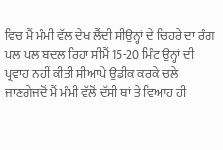ਵਿਚ ਮੈਂ ਮੰਮੀ ਵੱਲ ਦੇਖ ਲੈਂਦੀ ਸੀਉਨ੍ਹਾਂ ਦੇ ਚਿਹਰੇ ਦਾ ਰੰਗ ਪਲ ਪਲ ਬਦਲ ਰਿਹਾ ਸੀਮੈਂ 15-20 ਮਿੰਟ ਉਨ੍ਹਾਂ ਦੀ ਪ੍ਰਵਾਹ ਨਹੀਂ ਕੀਤੀ ਸੀਆਪੇ ਉਡੀਕ ਕਰਕੇ ਚਲੇ ਜਾਣਗੇਜਦੋਂ ਮੈਂ ਮੰਮੀ ਵੱਲੋਂ ਦੱਸੀ ਥਾਂ ਤੇ ਵਿਆਹ ਹੀ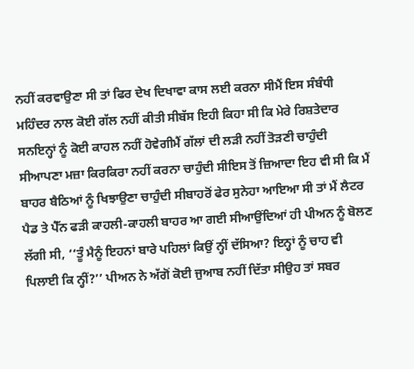ਨਹੀਂ ਕਰਵਾਉਣਾ ਸੀ ਤਾਂ ਫਿਰ ਦੇਖ ਦਿਖਾਵਾ ਕਾਸ ਲਈ ਕਰਨਾ ਸੀਮੈਂ ਇਸ ਸੰਬੰਧੀ ਮਹਿੰਦਰ ਨਾਲ ਕੋਈ ਗੱਲ ਨਹੀਂ ਕੀਤੀ ਸੀਬੱਸ ਇਹੀ ਕਿਹਾ ਸੀ ਕਿ ਮੇਰੇ ਰਿਸ਼ਤੇਦਾਰ ਸਨਇਨ੍ਹਾਂ ਨੂੰ ਕੋਈ ਕਾਹਲ ਨਹੀਂ ਹੋਵੇਗੀਮੈਂ ਗੱਲਾਂ ਦੀ ਲੜੀ ਨਹੀਂ ਤੋੜਣੀ ਚਾਹੁੰਦੀ ਸੀਆਪਣਾ ਮਜ਼ਾ ਕਿਰਕਿਰਾ ਨਹੀਂ ਕਰਨਾ ਚਾਹੁੰਦੀ ਸੀਇਸ ਤੋਂ ਜ਼ਿਆਦਾ ਇਹ ਵੀ ਸੀ ਕਿ ਮੈਂ ਬਾਹਰ ਬੈਠਿਆਂ ਨੂੰ ਖਿਝਾਉਣਾ ਚਾਹੁੰਦੀ ਸੀਬਾਹਰੋਂ ਫੇਰ ਸੁਨੇਹਾ ਆਇਆ ਸੀ ਤਾਂ ਮੈਂ ਲੈਟਰ ਪੈਡ ਤੇ ਪੈੱਨ ਫੜੀ ਕਾਹਲੀ-ਕਾਹਲੀ ਬਾਹਰ ਆ ਗਈ ਸੀਆਉਂਦਿਆਂ ਹੀ ਪੀਅਨ ਨੂੰ ਬੋਲਣ ਲੱਗੀ ਸੀ, ‘‘ਤੂੰ ਮੈਨੂੰ ਇਹਨਾਂ ਬਾਰੇ ਪਹਿਲਾਂ ਕਿਉਂ ਨ੍ਹੀਂ ਦੱਸਿਆ? ਇਨ੍ਹਾਂ ਨੂੰ ਚਾਹ ਵੀ ਪਿਲਾਈ ਕਿ ਨ੍ਹੀਂ?’’ ਪੀਅਨ ਨੇ ਅੱਗੋਂ ਕੋਈ ਜੁਆਬ ਨਹੀਂ ਦਿੱਤਾ ਸੀਉਹ ਤਾਂ ਸਬਰ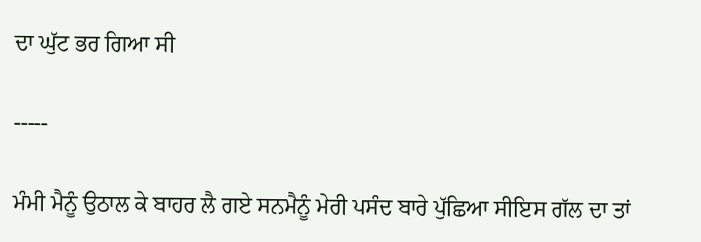ਦਾ ਘੁੱਟ ਭਰ ਗਿਆ ਸੀ

-----

ਮੰਮੀ ਮੈਨੂੰ ਉਠਾਲ ਕੇ ਬਾਹਰ ਲੈ ਗਏ ਸਨਮੈਨੂੰ ਮੇਰੀ ਪਸੰਦ ਬਾਰੇ ਪੁੱਛਿਆ ਸੀਇਸ ਗੱਲ ਦਾ ਤਾਂ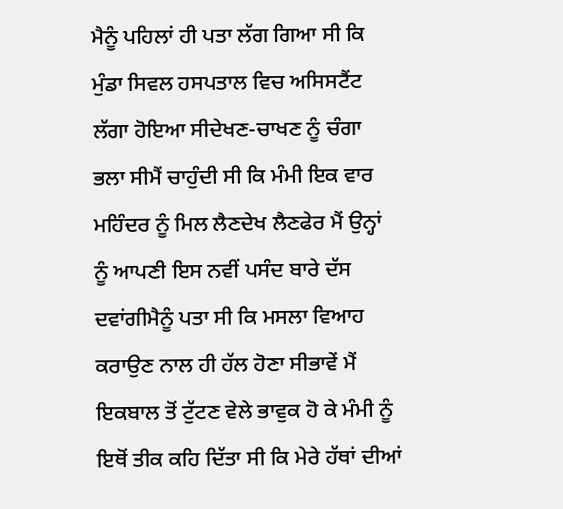ਮੈਨੂੰ ਪਹਿਲਾਂ ਹੀ ਪਤਾ ਲੱਗ ਗਿਆ ਸੀ ਕਿ ਮੁੰਡਾ ਸਿਵਲ ਹਸਪਤਾਲ ਵਿਚ ਅਸਿਸਟੈਂਟ ਲੱਗਾ ਹੋਇਆ ਸੀਦੇਖਣ-ਚਾਖਣ ਨੂੰ ਚੰਗਾ ਭਲਾ ਸੀਮੈਂ ਚਾਹੁੰਦੀ ਸੀ ਕਿ ਮੰਮੀ ਇਕ ਵਾਰ ਮਹਿੰਦਰ ਨੂੰ ਮਿਲ ਲੈਣਦੇਖ ਲੈਣਫੇਰ ਮੈਂ ਉਨ੍ਹਾਂ ਨੂੰ ਆਪਣੀ ਇਸ ਨਵੀਂ ਪਸੰਦ ਬਾਰੇ ਦੱਸ ਦਵਾਂਗੀਮੈਨੂੰ ਪਤਾ ਸੀ ਕਿ ਮਸਲਾ ਵਿਆਹ ਕਰਾਉਣ ਨਾਲ ਹੀ ਹੱਲ ਹੋਣਾ ਸੀਭਾਵੇਂ ਮੈਂ ਇਕਬਾਲ ਤੋਂ ਟੁੱਟਣ ਵੇਲੇ ਭਾਵੁਕ ਹੋ ਕੇ ਮੰਮੀ ਨੂੰ ਇਥੋਂ ਤੀਕ ਕਹਿ ਦਿੱਤਾ ਸੀ ਕਿ ਮੇਰੇ ਹੱਥਾਂ ਦੀਆਂ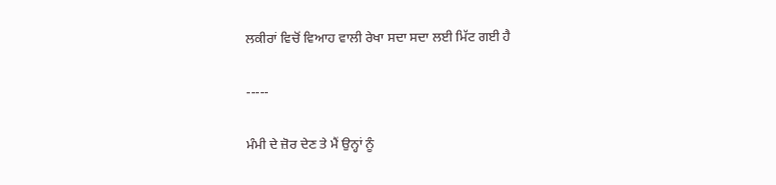ਲਕੀਰਾਂ ਵਿਚੋਂ ਵਿਆਹ ਵਾਲੀ ਰੇਖਾ ਸਦਾ ਸਦਾ ਲਈ ਮਿੱਟ ਗਈ ਹੈ

-----

ਮੰਮੀ ਦੇ ਜ਼ੋਰ ਦੇਣ ਤੇ ਮੈਂ ਉਨ੍ਹਾਂ ਨੂੰ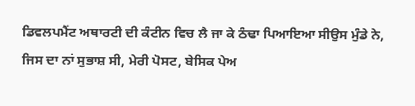ਡਿਵਲਪਮੈਂਟ ਅਥਾਰਟੀ ਦੀ ਕੰਟੀਨ ਵਿਚ ਲੈ ਜਾ ਕੇ ਠੰਢਾ ਪਿਆਇਆ ਸੀਉਸ ਮੁੰਡੇ ਨੇ, ਜਿਸ ਦਾ ਨਾਂ ਸੁਭਾਸ਼ ਸੀ, ਮੇਰੀ ਪੋਸਟ, ਬੇਸਿਕ ਪੇਅ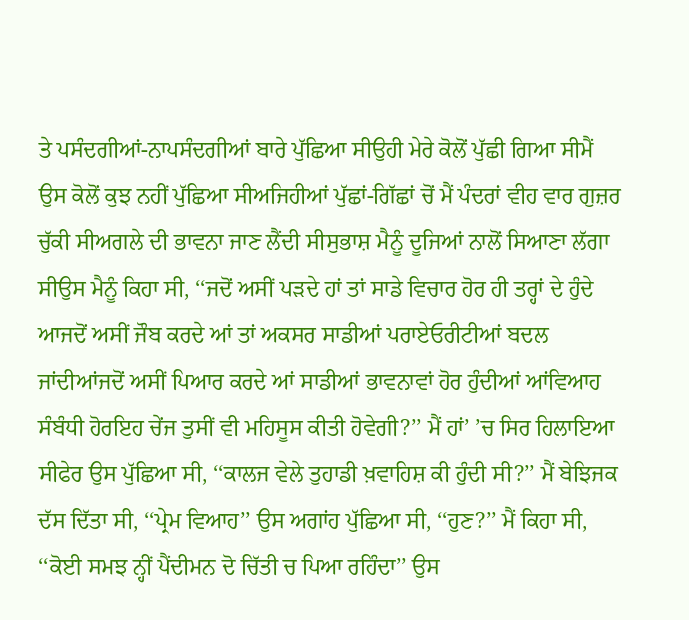ਤੇ ਪਸੰਦਗੀਆਂ-ਨਾਪਸੰਦਗੀਆਂ ਬਾਰੇ ਪੁੱਛਿਆ ਸੀਉਹੀ ਮੇਰੇ ਕੋਲੋਂ ਪੁੱਛੀ ਗਿਆ ਸੀਮੈਂ ਉਸ ਕੋਲੋਂ ਕੁਝ ਨਹੀਂ ਪੁੱਛਿਆ ਸੀਅਜਿਹੀਆਂ ਪੁੱਛਾਂ-ਗਿੱਛਾਂ ਚੋਂ ਮੈਂ ਪੰਦਰਾਂ ਵੀਹ ਵਾਰ ਗੁਜ਼ਰ ਚੁੱਕੀ ਸੀਅਗਲੇ ਦੀ ਭਾਵਨਾ ਜਾਣ ਲੈਂਦੀ ਸੀਸੁਭਾਸ਼ ਮੈਨੂੰ ਦੂਜਿਆਂ ਨਾਲੋਂ ਸਿਆਣਾ ਲੱਗਾ ਸੀਉਸ ਮੈਨੂੰ ਕਿਹਾ ਸੀ, ‘‘ਜਦੋਂ ਅਸੀਂ ਪੜਦੇ ਹਾਂ ਤਾਂ ਸਾਡੇ ਵਿਚਾਰ ਹੋਰ ਹੀ ਤਰ੍ਹਾਂ ਦੇ ਹੁੰਦੇ ਆਜਦੋਂ ਅਸੀਂ ਜੌਬ ਕਰਦੇ ਆਂ ਤਾਂ ਅਕਸਰ ਸਾਡੀਆਂ ਪਰਾਏਓਰੀਟੀਆਂ ਬਦਲ ਜਾਂਦੀਆਂਜਦੋਂ ਅਸੀਂ ਪਿਆਰ ਕਰਦੇ ਆਂ ਸਾਡੀਆਂ ਭਾਵਨਾਵਾਂ ਹੋਰ ਹੁੰਦੀਆਂ ਆਂਵਿਆਹ ਸੰਬੰਧੀ ਹੋਰਇਹ ਚੇਂਜ ਤੁਸੀਂ ਵੀ ਮਹਿਸੂਸ ਕੀਤੀ ਹੋਵੇਗੀ?’’ ਮੈਂ ਹਾਂ’ ’ਚ ਸਿਰ ਹਿਲਾਇਆ ਸੀਫੇਰ ਉਸ ਪੁੱਛਿਆ ਸੀ, ‘‘ਕਾਲਜ ਵੇਲੇ ਤੁਹਾਡੀ ਖ਼ਵਾਹਿਸ਼ ਕੀ ਹੁੰਦੀ ਸੀ?’’ ਮੈਂ ਬੇਝਿਜਕ ਦੱਸ ਦਿੱਤਾ ਸੀ, ‘‘ਪ੍ਰੇਮ ਵਿਆਹ’’ ਉਸ ਅਗਾਂਹ ਪੁੱਛਿਆ ਸੀ, ‘‘ਹੁਣ?’’ ਮੈਂ ਕਿਹਾ ਸੀ, ‘‘ਕੋਈ ਸਮਝ ਨ੍ਹੀਂ ਪੈਂਦੀਮਨ ਦੋ ਚਿੱਤੀ ਚ ਪਿਆ ਰਹਿੰਦਾ’’ ਉਸ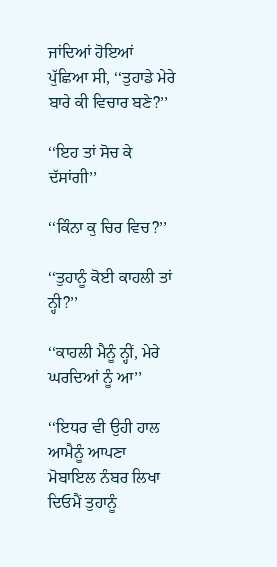ਜਾਂਦਿਆਂ ਹੋਇਆਂ ਪੁੱਛਿਆ ਸੀ, ‘‘ਤੁਹਾਡੇ ਮੇਰੇ ਬਾਰੇ ਕੀ ਵਿਚਾਰ ਬਣੇ?’’

‘‘ਇਹ ਤਾਂ ਸੋਚ ਕੇ ਦੱਸਾਂਗੀ’’

‘‘ਕਿੰਨਾ ਕੁ ਚਿਰ ਵਿਚ?’’

‘‘ਤੁਹਾਨੂੰ ਕੋਈ ਕਾਹਲੀ ਤਾਂ ਨ੍ਹੀ?’’

‘‘ਕਾਹਲੀ ਮੈਨੂੰ ਨ੍ਹੀਂ, ਮੇਰੇ ਘਰਦਿਆਂ ਨੂੰ ਆ’’

‘‘ਇਧਰ ਵੀ ਉਹੀ ਹਾਲ ਆਮੈਨੂੰ ਆਪਣਾ ਮੋਬਾਇਲ ਨੰਬਰ ਲਿਖਾ ਦਿਓਮੈਂ ਤੁਹਾਨੂੰ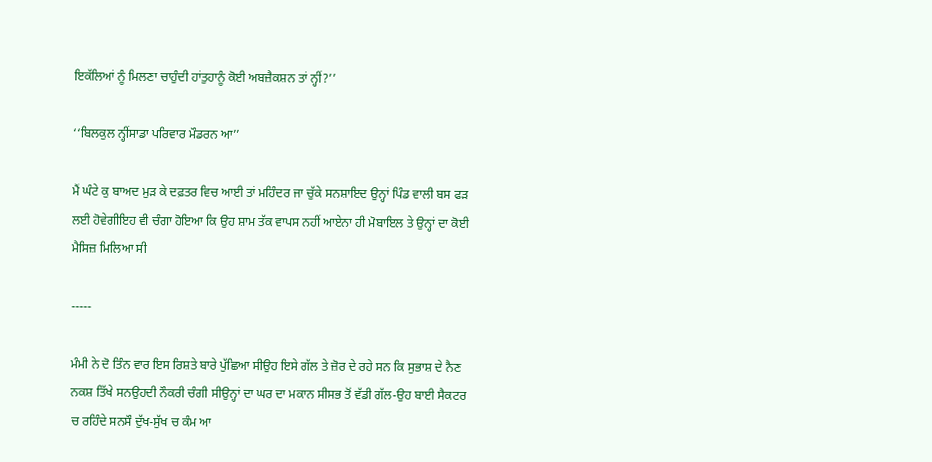ਇਕੱਲਿਆਂ ਨੂੰ ਮਿਲਣਾ ਚਾਹੁੰਦੀ ਹਾਂਤੁਹਾਨੂੰ ਕੋਈ ਅਬਜ਼ੈਕਸ਼ਨ ਤਾਂ ਨ੍ਹੀਂ?’’

‘‘ਬਿਲਕੁਲ ਨ੍ਹੀਂਸਾਡਾ ਪਰਿਵਾਰ ਮੌਡਰਨ ਆ’’

ਮੈਂ ਘੰਟੇ ਕੁ ਬਾਅਦ ਮੁੜ ਕੇ ਦਫ਼ਤਰ ਵਿਚ ਆਈ ਤਾਂ ਮਹਿੰਦਰ ਜਾ ਚੁੱਕੇ ਸਨਸ਼ਾਇਦ ਉਨ੍ਹਾਂ ਪਿੰਡ ਵਾਲੀ ਬਸ ਫੜ ਲਈ ਹੋਵੇਗੀਇਹ ਵੀ ਚੰਗਾ ਹੋਇਆ ਕਿ ਉਹ ਸ਼ਾਮ ਤੱਕ ਵਾਪਸ ਨਹੀਂ ਆਏਨਾ ਹੀ ਮੋਬਾਇਲ ਤੇ ਉਨ੍ਹਾਂ ਦਾ ਕੋਈ ਮੈਸਿਜ਼ ਮਿਲਿਆ ਸੀ

-----

ਮੰਮੀ ਨੇ ਦੋ ਤਿੰਨ ਵਾਰ ਇਸ ਰਿਸ਼ਤੇ ਬਾਰੇ ਪੁੱਛਿਆ ਸੀਉਹ ਇਸੇ ਗੱਲ ਤੇ ਜ਼ੋਰ ਦੇ ਰਹੇ ਸਨ ਕਿ ਸੁਭਾਸ਼ ਦੇ ਨੈਣ ਨਕਸ਼ ਤਿੱਖੇ ਸਨਉਹਦੀ ਨੌਕਰੀ ਚੰਗੀ ਸੀਉਨ੍ਹਾਂ ਦਾ ਘਰ ਦਾ ਮਕਾਨ ਸੀਸਭ ਤੋਂ ਵੱਡੀ ਗੱਲ-ਉਹ ਬਾਈ ਸੈਕਟਰ ਚ ਰਹਿੰਦੇ ਸਨਸੌ ਦੁੱਖ-ਸੁੱਖ ਚ ਕੰਮ ਆ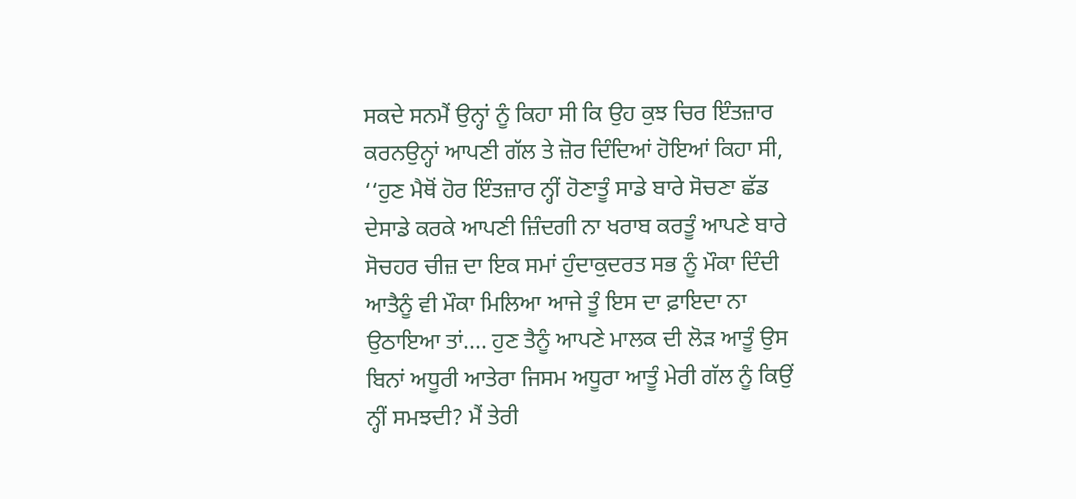ਸਕਦੇ ਸਨਮੈਂ ਉਨ੍ਹਾਂ ਨੂੰ ਕਿਹਾ ਸੀ ਕਿ ਉਹ ਕੁਝ ਚਿਰ ਇੰਤਜ਼ਾਰ ਕਰਨਉਨ੍ਹਾਂ ਆਪਣੀ ਗੱਲ ਤੇ ਜ਼ੋਰ ਦਿੰਦਿਆਂ ਹੋਇਆਂ ਕਿਹਾ ਸੀ, ‘‘ਹੁਣ ਮੈਥੋਂ ਹੋਰ ਇੰਤਜ਼ਾਰ ਨ੍ਹੀਂ ਹੋਣਾਤੂੰ ਸਾਡੇ ਬਾਰੇ ਸੋਚਣਾ ਛੱਡ ਦੇਸਾਡੇ ਕਰਕੇ ਆਪਣੀ ਜ਼ਿੰਦਗੀ ਨਾ ਖਰਾਬ ਕਰਤੂੰ ਆਪਣੇ ਬਾਰੇ ਸੋਚਹਰ ਚੀਜ਼ ਦਾ ਇਕ ਸਮਾਂ ਹੁੰਦਾਕੁਦਰਤ ਸਭ ਨੂੰ ਮੌਕਾ ਦਿੰਦੀ ਆਤੈਨੂੰ ਵੀ ਮੌਕਾ ਮਿਲਿਆ ਆਜੇ ਤੂੰ ਇਸ ਦਾ ਫ਼ਾਇਦਾ ਨਾ ਉਠਾਇਆ ਤਾਂ.... ਹੁਣ ਤੈਨੂੰ ਆਪਣੇ ਮਾਲਕ ਦੀ ਲੋੜ ਆਤੂੰ ਉਸ ਬਿਨਾਂ ਅਧੂਰੀ ਆਤੇਰਾ ਜਿਸਮ ਅਧੂਰਾ ਆਤੂੰ ਮੇਰੀ ਗੱਲ ਨੂੰ ਕਿਉਂ ਨ੍ਹੀਂ ਸਮਝਦੀ? ਮੈਂ ਤੇਰੀ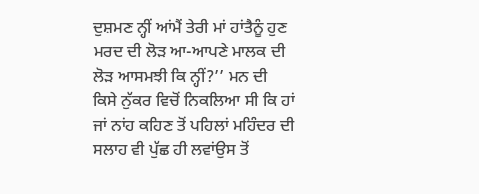ਦੁਸ਼ਮਣ ਨ੍ਹੀਂ ਆਂਮੈਂ ਤੇਰੀ ਮਾਂ ਹਾਂਤੈਨੂੰ ਹੁਣ ਮਰਦ ਦੀ ਲੋੜ ਆ-ਆਪਣੇ ਮਾਲਕ ਦੀ ਲੋੜ ਆਸਮਝੀ ਕਿ ਨ੍ਹੀਂ?’’ ਮਨ ਦੀ ਕਿਸੇ ਨੁੱਕਰ ਵਿਚੋਂ ਨਿਕਲਿਆ ਸੀ ਕਿ ਹਾਂ ਜਾਂ ਨਾਂਹ ਕਹਿਣ ਤੋਂ ਪਹਿਲਾਂ ਮਹਿੰਦਰ ਦੀ ਸਲਾਹ ਵੀ ਪੁੱਛ ਹੀ ਲਵਾਂਉਸ ਤੋਂ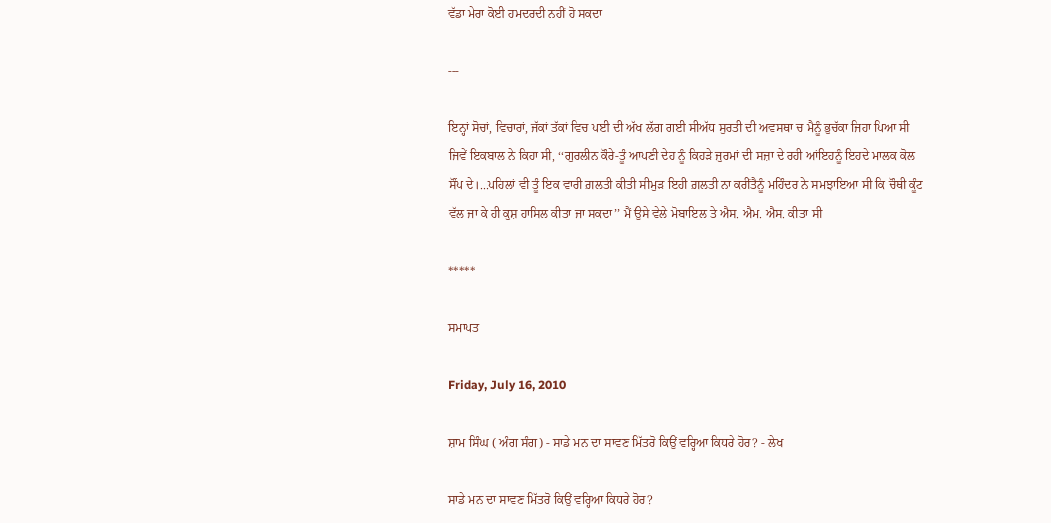ਵੱਡਾ ਮੇਰਾ ਕੋਈ ਹਮਦਰਦੀ ਨਹੀਂ ਹੋ ਸਕਦਾ

---

ਇਨ੍ਹਾਂ ਸੋਚਾਂ, ਵਿਚਾਰਾਂ, ਜੱਕਾਂ ਤੱਕਾਂ ਵਿਚ ਪਈ ਦੀ ਅੱਖ ਲੱਗ ਗਈ ਸੀਅੱਧ ਸੁਰਤੀ ਦੀ ਅਵਸਥਾ ਚ ਮੈਨੂੰ ਭੁਚੱਕਾ ਜਿਹਾ ਪਿਆ ਸੀ ਜਿਵੇਂ ਇਕਬਾਲ ਨੇ ਕਿਹਾ ਸੀ, ‘‘ਗੁਰਲੀਨ ਕੌਰੇ-ਤੂੰ ਆਪਣੀ ਦੇਹ ਨੂੰ ਕਿਹੜੇ ਜੁਰਮਾਂ ਦੀ ਸਜ਼ਾ ਦੇ ਰਹੀ ਆਂਇਹਨੂੰ ਇਹਦੇ ਮਾਲਕ ਕੋਲ ਸੌਂਪ ਦੇ।...ਪਹਿਲਾਂ ਵੀ ਤੂੰ ਇਕ ਵਾਰੀ ਗ਼ਲਤੀ ਕੀਤੀ ਸੀਮੁੜ ਇਹੀ ਗ਼ਲਤੀ ਨਾ ਕਰੀਂਤੈਨੂੰ ਮਹਿੰਦਰ ਨੇ ਸਮਝਾਇਆ ਸੀ ਕਿ ਚੌਥੀ ਕੂੰਟ ਵੱਲ ਜਾ ਕੇ ਹੀ ਕੁਸ਼ ਹਾਸਿਲ ਕੀਤਾ ਜਾ ਸਕਦਾ’’ ਮੈਂ ਉਸੇ ਵੇਲੇ ਮੋਬਾਇਲ ਤੇ ਐਸ. ਐਮ. ਐਸ. ਕੀਤਾ ਸੀ

*****

ਸਮਾਪਤ

Friday, July 16, 2010

ਸ਼ਾਮ ਸਿੰਘ ( ਅੰਗ ਸੰਗ) - ਸਾਡੇ ਮਨ ਦਾ ਸਾਵਣ ਮਿੱਤਰੋ ਕਿਉਂ ਵਰ੍ਹਿਆ ਕਿਧਰੇ ਹੋਰ? - ਲੇਖ

ਸਾਡੇ ਮਨ ਦਾ ਸਾਵਣ ਮਿੱਤਰੋ ਕਿਉਂ ਵਰ੍ਹਿਆ ਕਿਧਰੇ ਹੋਰ?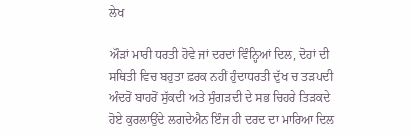ਲੇਖ

ਔੜਾਂ ਮਾਰੀ ਧਰਤੀ ਹੋਵੇ ਜਾਂ ਦਰਦਾਂ ਵਿੰਨ੍ਹਿਆਂ ਦਿਲ, ਦੋਹਾਂ ਦੀ ਸਥਿਤੀ ਵਿਚ ਬਹੁਤਾ ਫ਼ਰਕ ਨਹੀਂ ਹੁੰਦਾਧਰਤੀ ਦੁੱਖ ਚ ਤੜਪਦੀ ਅੰਦਰੋਂ ਬਾਹਰੋਂ ਸੁੱਕਦੀ ਅਤੇ ਸੁੰਗੜਦੀ ਦੇ ਸਭ ਚਿਹਰੇ ਤਿੜਕਦੇ ਹੋਏ ਕੁਰਲਾਉਂਦੇ ਲਗਦੇਐਨ ਇੰਜ ਹੀ ਦਰਦ ਦਾ ਮਾਰਿਆ ਦਿਲ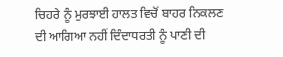ਚਿਹਰੇ ਨੂੰ ਮੁਰਝਾਈ ਹਾਲਤ ਵਿਚੋਂ ਬਾਹਰ ਨਿਕਲਣ ਦੀ ਆਗਿਆ ਨਹੀਂ ਦਿੰਦਾਧਰਤੀ ਨੂੰ ਪਾਣੀ ਦੀ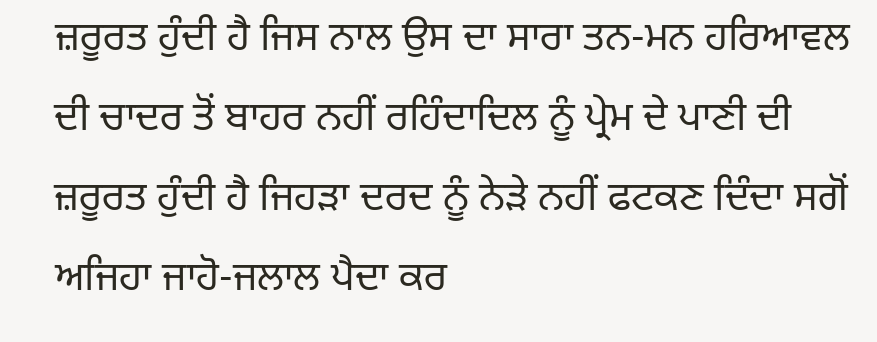ਜ਼ਰੂਰਤ ਹੁੰਦੀ ਹੈ ਜਿਸ ਨਾਲ ਉਸ ਦਾ ਸਾਰਾ ਤਨ-ਮਨ ਹਰਿਆਵਲ ਦੀ ਚਾਦਰ ਤੋਂ ਬਾਹਰ ਨਹੀਂ ਰਹਿੰਦਾਦਿਲ ਨੂੰ ਪ੍ਰੇਮ ਦੇ ਪਾਣੀ ਦੀ ਜ਼ਰੂਰਤ ਹੁੰਦੀ ਹੈ ਜਿਹੜਾ ਦਰਦ ਨੂੰ ਨੇੜੇ ਨਹੀਂ ਫਟਕਣ ਦਿੰਦਾ ਸਗੋਂ ਅਜਿਹਾ ਜਾਹੋ-ਜਲਾਲ ਪੈਦਾ ਕਰ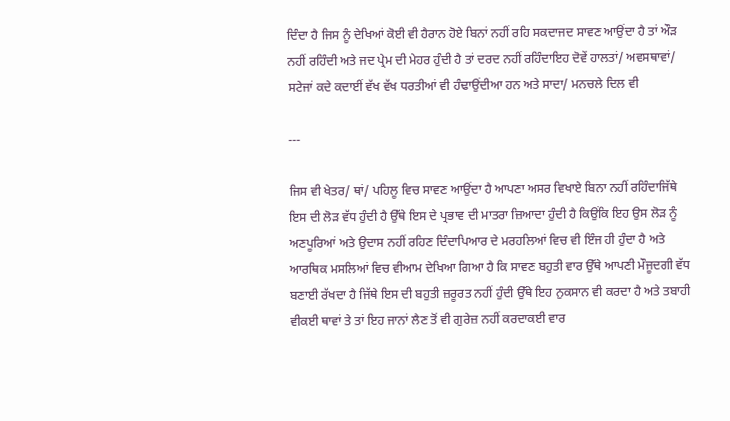ਦਿੰਦਾ ਹੈ ਜਿਸ ਨੂੰ ਦੇਖਿਆਂ ਕੋਈ ਵੀ ਹੈਰਾਨ ਹੋਏ ਬਿਨਾਂ ਨਹੀਂ ਰਹਿ ਸਕਦਾਜਦ ਸਾਵਣ ਆਉਂਦਾ ਹੈ ਤਾਂ ਔੜ ਨਹੀਂ ਰਹਿੰਦੀ ਅਤੇ ਜਦ ਪ੍ਰੇਮ ਦੀ ਮੇਹਰ ਹੁੰਦੀ ਹੈ ਤਾਂ ਦਰਦ ਨਹੀਂ ਰਹਿੰਦਾਇਹ ਦੋਵੇਂ ਹਾਲਤਾਂ/ ਅਵਸਥਾਵਾਂ/ ਸਟੇਜਾਂ ਕਦੇ ਕਦਾਈਂ ਵੱਖ ਵੱਖ ਧਰਤੀਆਂ ਵੀ ਹੰਢਾਉਂਦੀਆ ਹਨ ਅਤੇ ਸਾਦਾ/ ਮਨਚਲੇ ਦਿਲ ਵੀ

---

ਜਿਸ ਵੀ ਖੇਤਰ/ ਥਾਂ/ ਪਹਿਲੂ ਵਿਚ ਸਾਵਣ ਆਉਂਦਾ ਹੈ ਆਪਣਾ ਅਸਰ ਵਿਖਾਏ ਬਿਨਾ ਨਹੀਂ ਰਹਿੰਦਾਜਿੱਥੇ ਇਸ ਦੀ ਲੋੜ ਵੱਧ ਹੁੰਦੀ ਹੈ ਉੱਥੇ ਇਸ ਦੇ ਪ੍ਰਭਾਵ ਦੀ ਮਾਤਰਾ ਜ਼ਿਆਦਾ ਹੁੰਦੀ ਹੈ ਕਿਉਂਕਿ ਇਹ ਉਸ ਲੋੜ ਨੂੰ ਅਣਪੂਰਿਆਂ ਅਤੇ ਉਦਾਸ ਨਹੀਂ ਰਹਿਣ ਦਿੰਦਾਪਿਆਰ ਦੇ ਮਰਹਲਿਆਂ ਵਿਚ ਵੀ ਇੰਜ ਹੀ ਹੁੰਦਾ ਹੈ ਅਤੇ ਆਰਥਿਕ ਮਸਲਿਆਂ ਵਿਚ ਵੀਆਮ ਦੇਖਿਆ ਗਿਆ ਹੈ ਕਿ ਸਾਵਣ ਬਹੁਤੀ ਵਾਰ ਉੱਥੇ ਆਪਣੀ ਮੌਜੂਦਗੀ ਵੱਧ ਬਣਾਈ ਰੱਖਦਾ ਹੈ ਜਿੱਥੇ ਇਸ ਦੀ ਬਹੁਤੀ ਜ਼ਰੂਰਤ ਨਹੀਂ ਹੁੰਦੀ ਉੱਥੇ ਇਹ ਨੁਕਸਾਨ ਵੀ ਕਰਦਾ ਹੈ ਅਤੇ ਤਬਾਹੀ ਵੀਕਈ ਥਾਵਾਂ ਤੇ ਤਾਂ ਇਹ ਜਾਨਾਂ ਲੈਣ ਤੋਂ ਵੀ ਗੁਰੇਜ਼ ਨਹੀਂ ਕਰਦਾਕਈ ਵਾਰ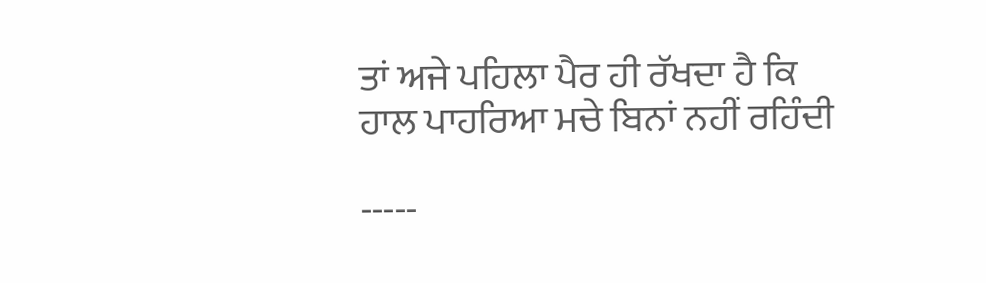ਤਾਂ ਅਜੇ ਪਹਿਲਾ ਪੈਰ ਹੀ ਰੱਖਦਾ ਹੈ ਕਿ ਹਾਲ ਪਾਹਰਿਆ ਮਚੇ ਬਿਨਾਂ ਨਹੀਂ ਰਹਿੰਦੀ

-----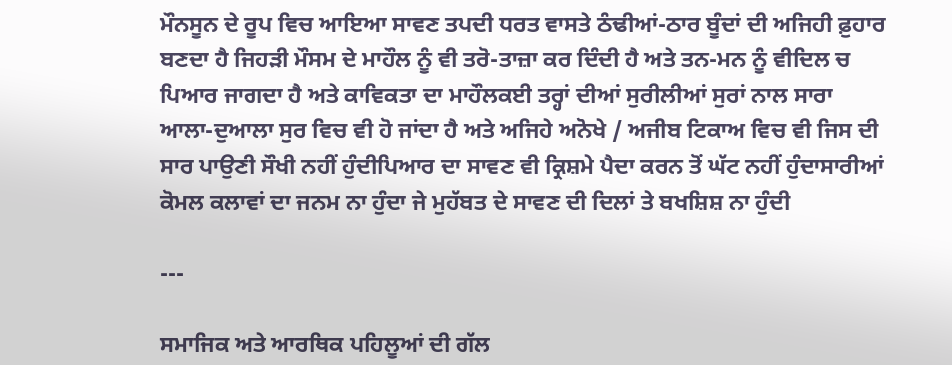ਮੌਨਸੂਨ ਦੇ ਰੂਪ ਵਿਚ ਆਇਆ ਸਾਵਣ ਤਪਦੀ ਧਰਤ ਵਾਸਤੇ ਠੰਢੀਆਂ-ਠਾਰ ਬੂੰਦਾਂ ਦੀ ਅਜਿਹੀ ਫ਼ੁਹਾਰ ਬਣਦਾ ਹੈ ਜਿਹੜੀ ਮੌਸਮ ਦੇ ਮਾਹੌਲ ਨੂੰ ਵੀ ਤਰੋ-ਤਾਜ਼ਾ ਕਰ ਦਿੰਦੀ ਹੈ ਅਤੇ ਤਨ-ਮਨ ਨੂੰ ਵੀਦਿਲ ਚ ਪਿਆਰ ਜਾਗਦਾ ਹੈ ਅਤੇ ਕਾਵਿਕਤਾ ਦਾ ਮਾਹੌਲਕਈ ਤਰ੍ਹਾਂ ਦੀਆਂ ਸੁਰੀਲੀਆਂ ਸੁਰਾਂ ਨਾਲ ਸਾਰਾ ਆਲਾ-ਦੁਆਲਾ ਸੁਰ ਵਿਚ ਵੀ ਹੋ ਜਾਂਦਾ ਹੈ ਅਤੇ ਅਜਿਹੇ ਅਨੋਖੇ / ਅਜੀਬ ਟਿਕਾਅ ਵਿਚ ਵੀ ਜਿਸ ਦੀ ਸਾਰ ਪਾਉਣੀ ਸੌਖੀ ਨਹੀਂ ਹੁੰਦੀਪਿਆਰ ਦਾ ਸਾਵਣ ਵੀ ਕ੍ਰਿਸ਼ਮੇ ਪੈਦਾ ਕਰਨ ਤੋਂ ਘੱਟ ਨਹੀਂ ਹੁੰਦਾਸਾਰੀਆਂ ਕੋਮਲ ਕਲਾਵਾਂ ਦਾ ਜਨਮ ਨਾ ਹੁੰਦਾ ਜੇ ਮੁਹੱਬਤ ਦੇ ਸਾਵਣ ਦੀ ਦਿਲਾਂ ਤੇ ਬਖਸ਼ਿਸ਼ ਨਾ ਹੁੰਦੀ

---

ਸਮਾਜਿਕ ਅਤੇ ਆਰਥਿਕ ਪਹਿਲੂਆਂ ਦੀ ਗੱਲ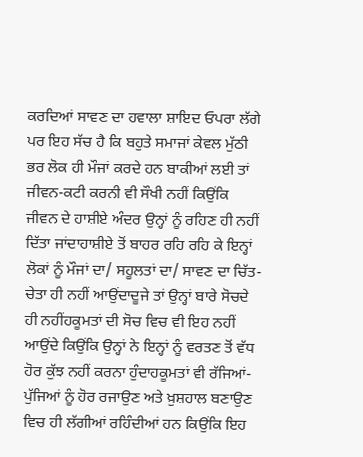ਕਰਦਿਆਂ ਸਾਵਣ ਦਾ ਹਵਾਲਾ ਸ਼ਾਇਦ ਓਪਰਾ ਲੱਗੇ ਪਰ ਇਹ ਸੱਚ ਹੈ ਕਿ ਬਹੁਤੇ ਸਮਾਜਾਂ ਕੇਵਲ ਮੁੱਠੀ ਭਰ ਲੋਕ ਹੀ ਮੌਜਾਂ ਕਰਦੇ ਹਨ ਬਾਕੀਆਂ ਲਈ ਤਾਂ ਜੀਵਨ-ਕਟੀ ਕਰਨੀ ਵੀ ਸੌਖੀ ਨਹੀਂ ਕਿਉਂਕਿ ਜੀਵਨ ਦੇ ਹਾਸ਼ੀਏ ਅੰਦਰ ਉਨ੍ਹਾਂ ਨੂੰ ਰਹਿਣ ਹੀ ਨਹੀਂ ਦਿੱਤਾ ਜਾਂਦਾਹਾਸ਼ੀਏ ਤੋਂ ਬਾਹਰ ਰਹਿ ਰਹਿ ਕੇ ਇਨ੍ਹਾਂ ਲੋਕਾਂ ਨੂੰ ਮੌਜਾਂ ਦਾ/ ਸਹੂਲਤਾਂ ਦਾ/ ਸਾਵਣ ਦਾ ਚਿੱਤ-ਚੇਤਾ ਹੀ ਨਹੀਂ ਆਉਂਦਾਦੂਜੇ ਤਾਂ ਉਨ੍ਹਾਂ ਬਾਰੇ ਸੋਚਦੇ ਹੀ ਨਹੀਂਹਕੂਮਤਾਂ ਦੀ ਸੋਚ ਵਿਚ ਵੀ ਇਹ ਨਹੀਂ ਆਉਂਦੇ ਕਿਉਂਕਿ ਉਨ੍ਹਾਂ ਨੇ ਇਨ੍ਹਾਂ ਨੂੰ ਵਰਤਣ ਤੋਂ ਵੱਧ ਹੋਰ ਕੁੱਝ ਨਹੀਂ ਕਰਨਾ ਹੁੰਦਾਹਕੂਮਤਾਂ ਵੀ ਰੱਜਿਆਂ-ਪੁੱਜਿਆਂ ਨੂੰ ਹੋਰ ਰਜਾਉਣ ਅਤੇ ਖ਼ੁਸ਼ਹਾਲ ਬਣਾਉਣ ਵਿਚ ਹੀ ਲੱਗੀਆਂ ਰਹਿੰਦੀਆਂ ਹਨ ਕਿਉਂਕਿ ਇਹ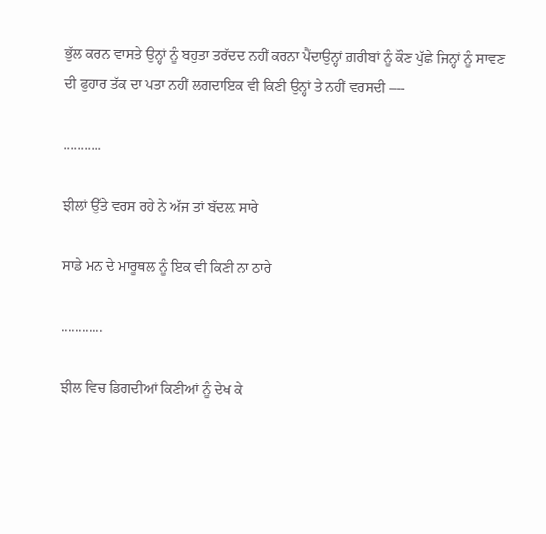ਭੁੱਲ ਕਰਨ ਵਾਸਤੇ ਉਨ੍ਹਾਂ ਨੂੰ ਬਹੁਤਾ ਤਰੱਦਦ ਨਹੀਂ ਕਰਨਾ ਪੈਂਦਾਉਨ੍ਹਾਂ ਗ਼ਰੀਬਾਂ ਨੂੰ ਕੌਣ ਪੁੱਛੇ ਜਿਨ੍ਹਾਂ ਨੂੰ ਸਾਵਣ ਦੀ ਫੁਹਾਰ ਤੱਕ ਦਾ ਪਤਾ ਨਹੀਂ ਲਗਦਾਇਕ ਵੀ ਕਿਣੀ ਉਨ੍ਹਾਂ ਤੇ ਨਹੀਂ ਵਰਸਦੀ –--

...........

ਝੀਲਾਂ ਉੱਤੇ ਵਰਸ ਰਹੇ ਨੇ ਅੱਜ ਤਾਂ ਬੱਦਲ਼ ਸਾਰੇ

ਸਾਡੇ ਮਨ ਦੇ ਮਾਰੂਥਲ ਨੂੰ ਇਕ ਵੀ ਕਿਣੀ ਨਾ ਠਾਰੇ

............

ਝੀਲ ਵਿਚ ਡਿਗਦੀਆਂ ਕਿਣੀਆਂ ਨੂੰ ਦੇਖ ਕੇ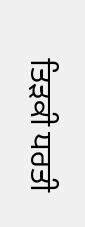ਤਿੜਕੀ ਧਰਤੀ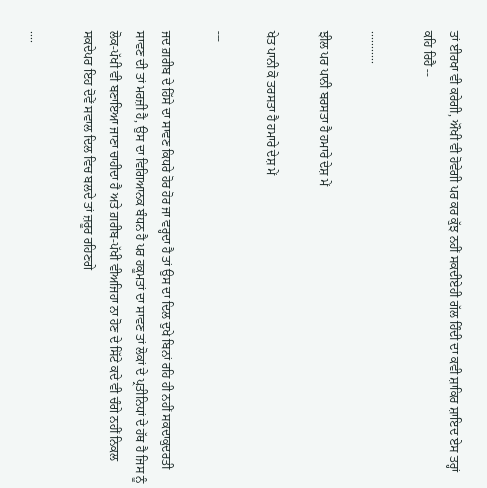ਤਾਂ ਈਰਖਾ ਵੀ ਕਰੇਗੀ, ਔਖੀ ਵੀ ਹੋਵੇਗੀ ਪਰ ਕਰ ਕੁੱਝ ਨਹੀਂ ਸਕਦੀਏਹੀ ਗੱਲ ਹਿੰਦੀ ਦਾ ਕਵੀ ਸ਼ਾਕਿਰ ਸ਼ਾਇਦ ਏਸ ਤਰ੍ਹਾਂ ਕਹਿ ਰਿਹੈ --

...........

ਝੀਲ ਪਰ ਪਾਨੀ ਬਰਸਤਾ ਹੈ ਹਮਾਰੇ ਦੇਸ਼ ਮੇਂ

ਖੇਤ ਪਾਨੀ ਕੋ ਤਰਸਤਾ ਹੈ ਹਮਾਰੇ ਦੇਸ਼ ਮੇਂ

---

ਜਦ ਗ਼ਰੀਬ ਦੇ ਹਿੱਸੇ ਦਾ ਸਾਵਣ ਕਿਧਰੇ ਹੋਰ ਹੋਰ ਜਾ ਵਰ੍ਹਦਾ ਹੈ ਤਾਂ ਉਸ ਦਾ ਦਿਲ ਦੁਖੇ ਬਿਨਾਂ ਰਹਿ ਹੀ ਨਹੀਂ ਸਕਦਾਕੁਦਰਤੀ ਸਾਵਣ ਦੀ ਤਾਂ ਮਰਜ਼ੀ ਹੈ, ਉਸ ਦਾ ਵਿਗਿਆਨਕ ਬੰਧਨ ਹੈ ਪਰ ਹਕੂਮਤਾਂ ਦਾ ਸਾਵਣ ਤਾਂ ਲੋਕਾਂ ਦੇ ਪ੍ਰਤੀਨਿਧਾਂ ਦੇ ਹੱਥ ਹੈ ਜਿਸ ਨੂੰ ਲੋਕ-ਪੱਖੀ ਵੀ ਬਣਾਇਆ ਜਾਣਾ ਚਾਹੀਦਾ ਹੈ ਅਤੇ ਗ਼ਰੀਬ-ਪੱਖੀ ਵੀਅਜਿਹਾ ਨਾ ਹੋਣ ਦੇ ਸਿੱਟੇ ਕਦੇ ਵੀ ਚੰਗੇ ਨਹੀਂ ਨਿਕਲ ਸਕਦੇਪਰ ਇਹ ਦੋਵੇਂ ਸਵਾਲ ਦਿਲ ਵਿਚ ਬਲਦੇ ਤਾਂ ਜ਼ਰੂਰ ਰਹਿਣਗੇ

....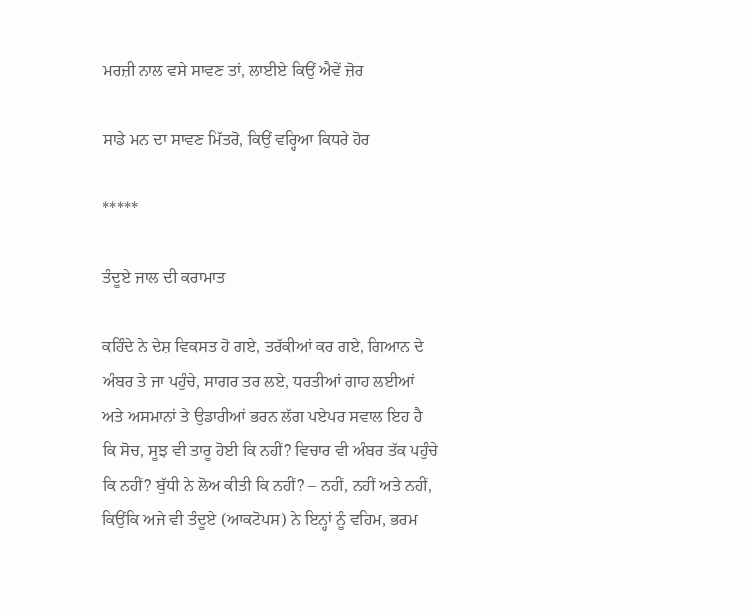ਮਰਜ਼ੀ ਨਾਲ ਵਸੇ ਸਾਵਣ ਤਾਂ, ਲਾਈਏ ਕਿਉਂ ਐਵੇਂ ਜ਼ੋਰ

ਸਾਡੇ ਮਨ ਦਾ ਸਾਵਣ ਮਿੱਤਰੋ, ਕਿਉਂ ਵਰ੍ਹਿਆ ਕਿਧਰੇ ਹੋਰ

*****

ਤੰਦੂਏ ਜਾਲ ਦੀ ਕਰਾਮਾਤ

ਕਹਿੰਦੇ ਨੇ ਦੇਸ਼ ਵਿਕਸਤ ਹੋ ਗਏ, ਤਰੱਕੀਆਂ ਕਰ ਗਏ, ਗਿਆਨ ਦੇ ਅੰਬਰ ਤੇ ਜਾ ਪਹੁੰਚੇ, ਸਾਗਰ ਤਰ ਲਏ, ਧਰਤੀਆਂ ਗਾਹ ਲਈਆਂ ਅਤੇ ਅਸਮਾਨਾਂ ਤੇ ਉਡਾਰੀਆਂ ਭਰਨ ਲੱਗ ਪਏਪਰ ਸਵਾਲ ਇਹ ਹੈ ਕਿ ਸੋਚ, ਸੂਝ ਵੀ ਤਾਰੂ ਹੋਈ ਕਿ ਨਹੀਂ? ਵਿਚਾਰ ਵੀ ਅੰਬਰ ਤੱਕ ਪਹੁੰਚੇ ਕਿ ਨਹੀਂ? ਬੁੱਧੀ ਨੇ ਲੋਅ ਕੀਤੀ ਕਿ ਨਹੀਂ? – ਨਹੀਂ, ਨਹੀਂ ਅਤੇ ਨਹੀਂ, ਕਿਉਂਕਿ ਅਜੇ ਵੀ ਤੰਦੂਏ (ਆਕਟੋਪਸ) ਨੇ ਇਨ੍ਹਾਂ ਨੂੰ ਵਹਿਮ, ਭਰਮ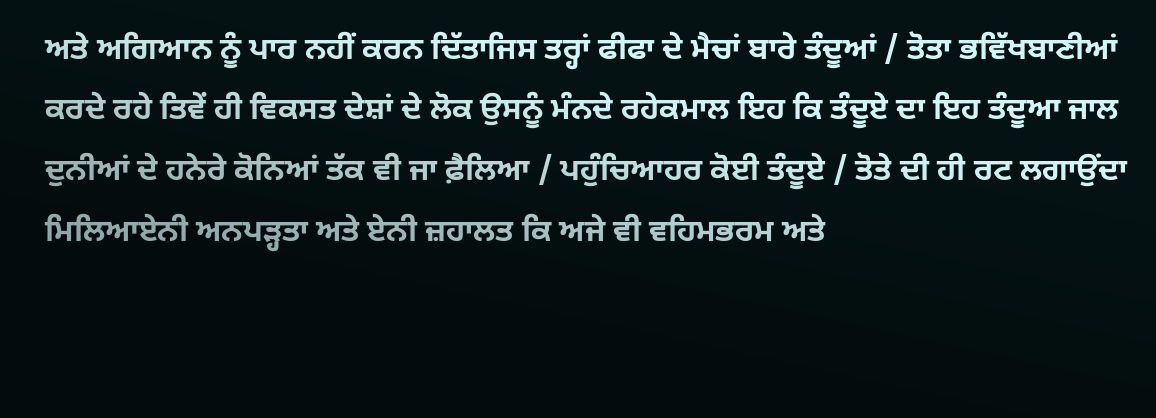ਅਤੇ ਅਗਿਆਨ ਨੂੰ ਪਾਰ ਨਹੀਂ ਕਰਨ ਦਿੱਤਾਜਿਸ ਤਰ੍ਹਾਂ ਫੀਫਾ ਦੇ ਮੈਚਾਂ ਬਾਰੇ ਤੰਦੂਆਂ / ਤੋਤਾ ਭਵਿੱਖਬਾਣੀਆਂ ਕਰਦੇ ਰਹੇ ਤਿਵੇਂ ਹੀ ਵਿਕਸਤ ਦੇਸ਼ਾਂ ਦੇ ਲੋਕ ਉਸਨੂੰ ਮੰਨਦੇ ਰਹੇਕਮਾਲ ਇਹ ਕਿ ਤੰਦੂਏ ਦਾ ਇਹ ਤੰਦੂਆ ਜਾਲ ਦੁਨੀਆਂ ਦੇ ਹਨੇਰੇ ਕੋਨਿਆਂ ਤੱਕ ਵੀ ਜਾ ਫ਼ੈਲਿਆ / ਪਹੁੰਚਿਆਹਰ ਕੋਈ ਤੰਦੂਏ / ਤੋਤੇ ਦੀ ਹੀ ਰਟ ਲਗਾਉਂਦਾ ਮਿਲਿਆਏਨੀ ਅਨਪੜ੍ਹਤਾ ਅਤੇ ਏਨੀ ਜ਼ਹਾਲਤ ਕਿ ਅਜੇ ਵੀ ਵਹਿਮਭਰਮ ਅਤੇ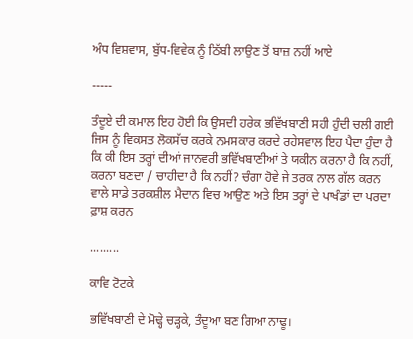ਅੰਧ ਵਿਸ਼ਵਾਸ, ਬੁੱਧ-ਵਿਵੇਕ ਨੂੰ ਠਿੱਬੀ ਲਾਉਣ ਤੋਂ ਬਾਜ਼ ਨਹੀਂ ਆਏ

-----

ਤੰਦੂਏ ਦੀ ਕਮਾਲ ਇਹ ਹੋਈ ਕਿ ਉਸਦੀ ਹਰੇਕ ਭਵਿੱਖਬਾਣੀ ਸਹੀ ਹੁੰਦੀ ਚਲੀ ਗਈ ਜਿਸ ਨੂੰ ਵਿਕਸਤ ਲੋਕਸੱਚ ਕਰਕੇ ਨਮਸਕਾਰ ਕਰਦੇ ਰਹੇਸਵਾਲ ਇਹ ਪੈਦਾ ਹੁੰਦਾ ਹੈ ਕਿ ਕੀ ਇਸ ਤਰ੍ਹਾਂ ਦੀਆਂ ਜਾਨਵਰੀ ਭਵਿੱਖਬਾਣੀਆਂ ਤੇ ਯਕੀਨ ਕਰਨਾ ਹੈ ਕਿ ਨਹੀਂ, ਕਰਨਾ ਬਣਦਾ / ਚਾਹੀਦਾ ਹੈ ਕਿ ਨਹੀਂ? ਚੰਗਾ ਹੋਵੇ ਜੇ ਤਰਕ ਨਾਲ ਗੱਲ ਕਰਨ ਵਾਲੇ ਸਾਡੇ ਤਰਕਸ਼ੀਲ ਮੈਦਾਨ ਵਿਚ ਆਉਣ ਅਤੇ ਇਸ ਤਰ੍ਹਾਂ ਦੇ ਪਾਖੰਡਾਂ ਦਾ ਪਰਦਾ ਫ਼ਾਸ਼ ਕਰਨ

.........

ਕਾਵਿ ਟੋਟਕੇ

ਭਵਿੱਖਬਾਣੀ ਦੇ ਮੋਢ੍ਹੇ ਚੜ੍ਹਕੇ, ਤੰਦੂਆ ਬਣ ਗਿਆ ਨਾਢੂ।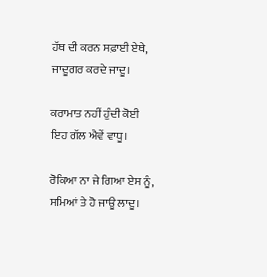ਹੱਥ ਦੀ ਕਰਨ ਸਫ਼ਾਈ ਏਥੇ, ਜਾਦੂਗਰ ਕਰਦੇ ਜਾਦੂ।

ਕਰਾਮਾਤ ਨਹੀਂ ਹੁੰਦੀ ਕੋਈ ਇਹ ਗੱਲ ਐਵੇਂ ਵਾਧੂ।

ਰੋਕਿਆ ਨਾ ਜੇ ਗਿਆ ਏਸ ਨੂੰ, ਸਮਿਆਂ ਤੇ ਹੋ ਜਾਊ ਲਾਦੂ।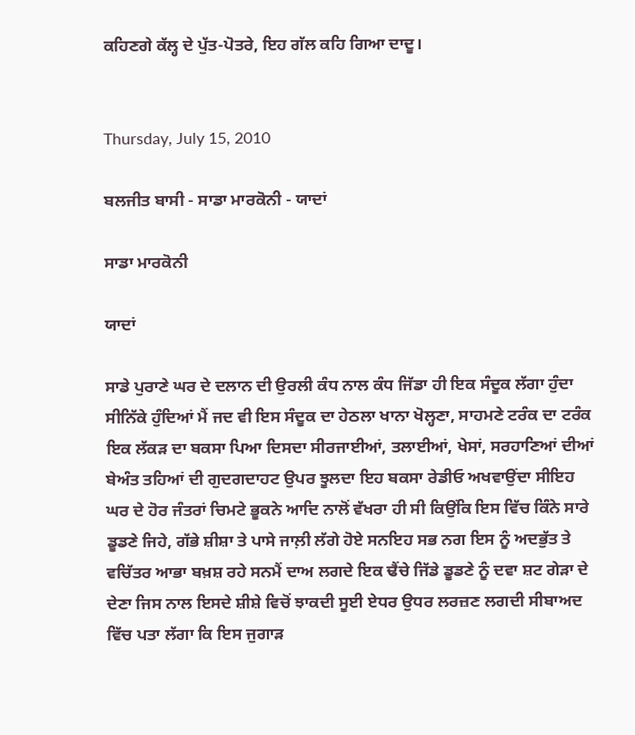ਕਹਿਣਗੇ ਕੱਲ੍ਹ ਦੇ ਪੁੱਤ-ਪੋਤਰੇ, ਇਹ ਗੱਲ ਕਹਿ ਗਿਆ ਦਾਦੂ।


Thursday, July 15, 2010

ਬਲਜੀਤ ਬਾਸੀ - ਸਾਡਾ ਮਾਰਕੋਨੀ - ਯਾਦਾਂ

ਸਾਡਾ ਮਾਰਕੋਨੀ

ਯਾਦਾਂ

ਸਾਡੇ ਪੁਰਾਣੇ ਘਰ ਦੇ ਦਲਾਨ ਦੀ ਉਰਲੀ ਕੰਧ ਨਾਲ ਕੰਧ ਜਿੱਡਾ ਹੀ ਇਕ ਸੰਦੂਕ ਲੱਗਾ ਹੁੰਦਾ ਸੀਨਿੱਕੇ ਹੁੰਦਿਆਂ ਮੈਂ ਜਦ ਵੀ ਇਸ ਸੰਦੂਕ ਦਾ ਹੇਠਲਾ ਖਾਨਾ ਖੋਲ੍ਹਣਾ, ਸਾਹਮਣੇ ਟਰੰਕ ਦਾ ਟਰੰਕ ਇਕ ਲੱਕੜ ਦਾ ਬਕਸਾ ਪਿਆ ਦਿਸਦਾ ਸੀਰਜਾਈਆਂ, ਤਲਾਈਆਂ, ਖੇਸਾਂ, ਸਰਹਾਣਿਆਂ ਦੀਆਂ ਬੇਅੰਤ ਤਹਿਆਂ ਦੀ ਗੁਦਗਦਾਹਟ ਉਪਰ ਝੂਲਦਾ ਇਹ ਬਕਸਾ ਰੇਡੀਓ ਅਖਵਾਉਂਦਾ ਸੀਇਹ ਘਰ ਦੇ ਹੋਰ ਜੰਤਰਾਂ ਚਿਮਟੇ ਭੂਕਨੇ ਆਦਿ ਨਾਲੋਂ ਵੱਖਰਾ ਹੀ ਸੀ ਕਿਉਂਕਿ ਇਸ ਵਿੱਚ ਕਿੰਨੇ ਸਾਰੇ ਡੂਡਣੇ ਜਿਹੇ, ਗੱਭੇ ਸ਼ੀਸ਼ਾ ਤੇ ਪਾਸੇ ਜਾਲ਼ੀ ਲੱਗੇ ਹੋਏ ਸਨਇਹ ਸਭ ਨਗ ਇਸ ਨੂੰ ਅਦਭੁੱਤ ਤੇ ਵਚਿੱਤਰ ਆਭਾ ਬਖ਼ਸ਼ ਰਹੇ ਸਨਮੈਂ ਦਾਅ ਲਗਦੇ ਇਕ ਢੈਂਚੇ ਜਿੱਡੇ ਡੂਡਣੇ ਨੂੰ ਦਵਾ ਸ਼ਟ ਗੇੜਾ ਦੇ ਦੇਣਾ ਜਿਸ ਨਾਲ ਇਸਦੇ ਸ਼ੀਸ਼ੇ ਵਿਚੋਂ ਝਾਕਦੀ ਸੂਈ ਏਧਰ ਉਧਰ ਲਰਜ਼ਣ ਲਗਦੀ ਸੀਬਾਅਦ ਵਿੱਚ ਪਤਾ ਲੱਗਾ ਕਿ ਇਸ ਜੁਗਾੜ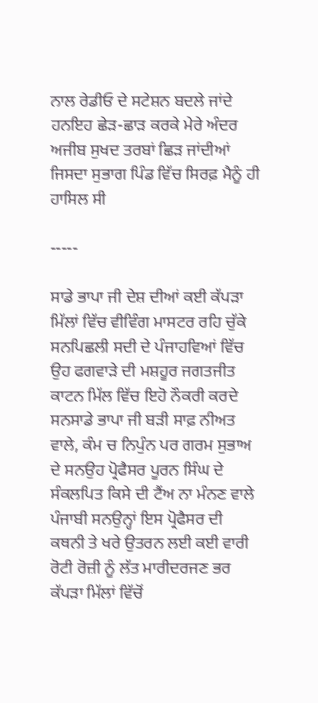ਨਾਲ ਰੇਡੀਓ ਦੇ ਸਟੇਸ਼ਨ ਬਦਲੇ ਜਾਂਦੇ ਹਨਇਹ ਛੇੜ-ਛਾੜ ਕਰਕੇ ਮੇਰੇ ਅੰਦਰ ਅਜੀਬ ਸੁਖਦ ਤਰਬਾਂ ਛਿੜ ਜਾਂਦੀਆਂ ਜਿਸਦਾ ਸੁਭਾਗ ਪਿੰਡ ਵਿੱਚ ਸਿਰਫ਼ ਮੈਨੂੰ ਹੀ ਹਾਸਿਲ ਸੀ

-----

ਸਾਡੇ ਭਾਪਾ ਜੀ ਦੇਸ਼ ਦੀਆਂ ਕਈ ਕੱਪੜਾ ਮਿੱਲਾਂ ਵਿੱਚ ਵੀਵਿੰਗ ਮਾਸਟਰ ਰਹਿ ਚੁੱਕੇ ਸਨਪਿਛਲੀ ਸਦੀ ਦੇ ਪੰਜਾਹਵਿਆਂ ਵਿੱਚ ਉਹ ਫਗਵਾੜੇ ਦੀ ਮਸ਼ਹੂਰ ਜਗਤਜੀਤ ਕਾਟਨ ਮਿੱਲ ਵਿੱਚ ਇਹੋ ਨੌਕਰੀ ਕਰਦੇ ਸਨਸਾਡੇ ਭਾਪਾ ਜੀ ਬੜੀ ਸਾਫ਼ ਨੀਅਤ ਵਾਲੇ, ਕੰਮ ਚ ਨਿਪੁੰਨ ਪਰ ਗਰਮ ਸੁਭਾਅ ਦੇ ਸਨਉਹ ਪ੍ਰੋਫੈਸਰ ਪੂਰਨ ਸਿੰਘ ਦੇ ਸੰਕਲਪਿਤ ਕਿਸੇ ਦੀ ਟੈਂਅ ਨਾ ਮੰਨਣ ਵਾਲੇ ਪੰਜਾਬੀ ਸਨਉਨ੍ਹਾਂ ਇਸ ਪ੍ਰੋਫੈਸਰ ਦੀ ਕਥਨੀ ਤੇ ਖਰੇ ਉਤਰਨ ਲਈ ਕਈ ਵਾਰੀ ਰੋਟੀ ਰੋਜ਼ੀ ਨੂੰ ਲੱਤ ਮਾਰੀਦਰਜਣ ਭਰ ਕੱਪੜਾ ਮਿੱਲਾਂ ਵਿੱਚੋਂ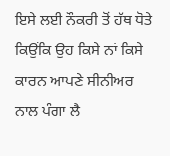ਇਸੇ ਲਈ ਨੌਕਰੀ ਤੋਂ ਹੱਥ ਧੋਤੇ ਕਿਉਂਕਿ ਉਹ ਕਿਸੇ ਨਾਂ ਕਿਸੇ ਕਾਰਨ ਆਪਣੇ ਸੀਨੀਅਰ ਨਾਲ ਪੰਗਾ ਲੈ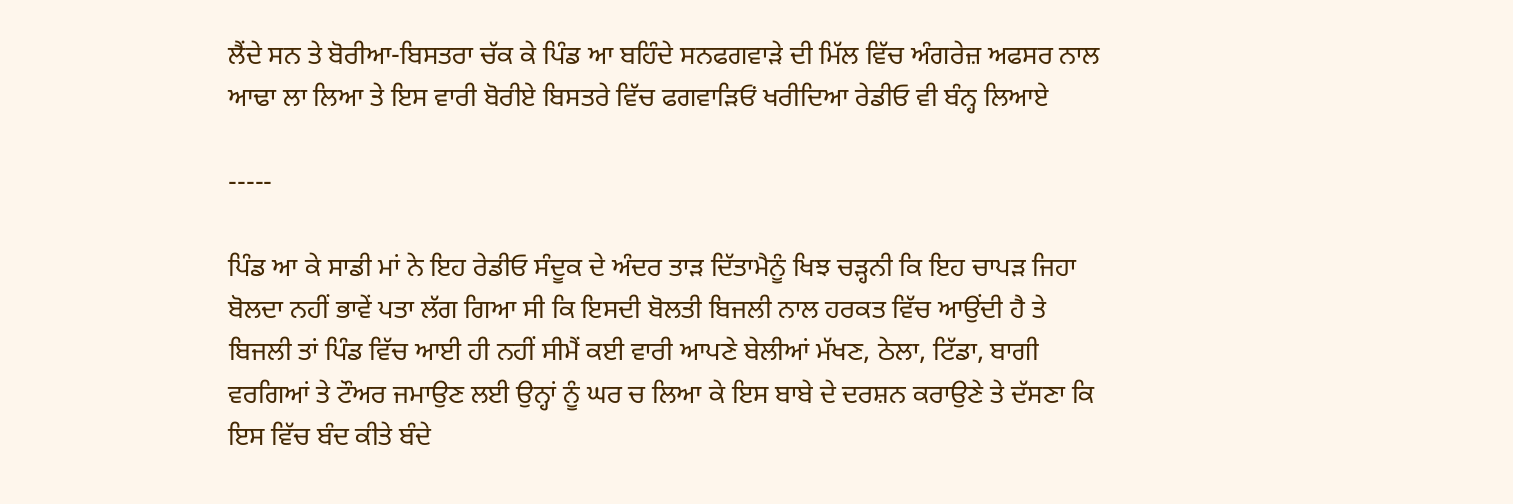ਲੈਂਦੇ ਸਨ ਤੇ ਬੋਰੀਆ-ਬਿਸਤਰਾ ਚੱਕ ਕੇ ਪਿੰਡ ਆ ਬਹਿੰਦੇ ਸਨਫਗਵਾੜੇ ਦੀ ਮਿੱਲ ਵਿੱਚ ਅੰਗਰੇਜ਼ ਅਫਸਰ ਨਾਲ ਆਢਾ ਲਾ ਲਿਆ ਤੇ ਇਸ ਵਾਰੀ ਬੋਰੀਏ ਬਿਸਤਰੇ ਵਿੱਚ ਫਗਵਾੜਿਓਂ ਖਰੀਦਿਆ ਰੇਡੀਓ ਵੀ ਬੰਨ੍ਹ ਲਿਆਏ

-----

ਪਿੰਡ ਆ ਕੇ ਸਾਡੀ ਮਾਂ ਨੇ ਇਹ ਰੇਡੀਓ ਸੰਦੂਕ ਦੇ ਅੰਦਰ ਤਾੜ ਦਿੱਤਾਮੈਨੂੰ ਖਿਝ ਚੜ੍ਹਨੀ ਕਿ ਇਹ ਚਾਪੜ ਜਿਹਾ ਬੋਲਦਾ ਨਹੀਂ ਭਾਵੇਂ ਪਤਾ ਲੱਗ ਗਿਆ ਸੀ ਕਿ ਇਸਦੀ ਬੋਲਤੀ ਬਿਜਲੀ ਨਾਲ ਹਰਕਤ ਵਿੱਚ ਆਉਂਦੀ ਹੈ ਤੇ ਬਿਜਲੀ ਤਾਂ ਪਿੰਡ ਵਿੱਚ ਆਈ ਹੀ ਨਹੀਂ ਸੀਮੈਂ ਕਈ ਵਾਰੀ ਆਪਣੇ ਬੇਲੀਆਂ ਮੱਖਣ, ਠੇਲਾ, ਟਿੱਡਾ, ਬਾਗੀ ਵਰਗਿਆਂ ਤੇ ਟੌਅਰ ਜਮਾਉਣ ਲਈ ਉਨ੍ਹਾਂ ਨੂੰ ਘਰ ਚ ਲਿਆ ਕੇ ਇਸ ਬਾਬੇ ਦੇ ਦਰਸ਼ਨ ਕਰਾਉਣੇ ਤੇ ਦੱਸਣਾ ਕਿ ਇਸ ਵਿੱਚ ਬੰਦ ਕੀਤੇ ਬੰਦੇ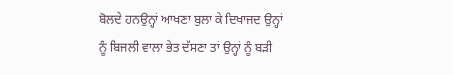ਬੋਲਦੇ ਹਨਉਨ੍ਹਾਂ ਆਖਣਾ ਬੁਲਾ ਕੇ ਦਿਖਾਜਦ ਉਨ੍ਹਾਂ ਨੂੰ ਬਿਜਲੀ ਵਾਲਾ ਭੇਤ ਦੱਸਣਾ ਤਾਂ ਉਨ੍ਹਾਂ ਨੂੰ ਬੜੀ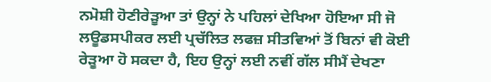ਨਮੋਸ਼ੀ ਹੋਣੀਰੇੜੂਆ ਤਾਂ ਉਨ੍ਹਾਂ ਨੇ ਪਹਿਲਾਂ ਦੇਖਿਆ ਹੋਇਆ ਸੀ ਜੋ ਲਊਡਸਪੀਕਰ ਲਈ ਪ੍ਰਚੱਲਿਤ ਲਫਜ਼ ਸੀਤਵਿਆਂ ਤੋਂ ਬਿਨਾਂ ਵੀ ਕੋਈ ਰੇੜੂਆ ਹੋ ਸਕਦਾ ਹੈ, ਇਹ ਉਨ੍ਹਾਂ ਲਈ ਨਵੀਂ ਗੱਲ ਸੀਮੈਂ ਦੇਖਣਾ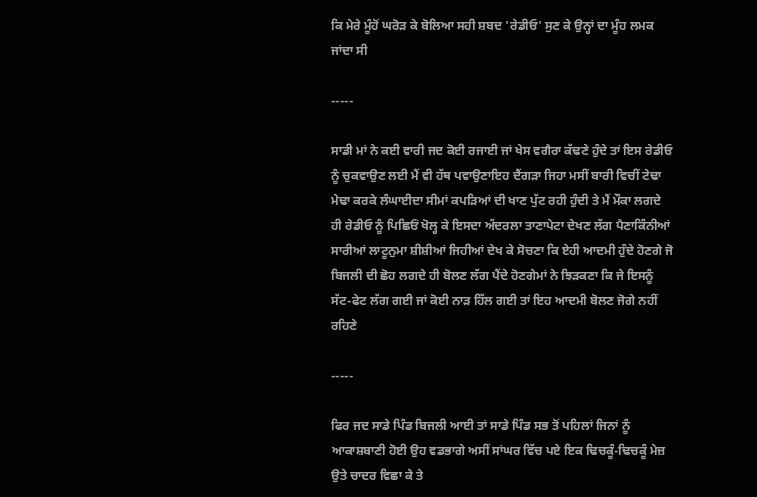ਕਿ ਮੇਰੇ ਮੂੰਹੋਂ ਘਰੋੜ ਕੇ ਬੋਲਿਆ ਸਹੀ ਸ਼ਬਦ 'ਰੇਡੀਓ' ਸੁਣ ਕੇ ਉਨ੍ਹਾਂ ਦਾ ਮੂੰਹ ਲਮਕ ਜਾਂਦਾ ਸੀ

-----

ਸਾਡੀ ਮਾਂ ਨੇ ਕਈ ਵਾਰੀ ਜਦ ਕੋਈ ਰਜਾਈ ਜਾਂ ਖੇਸ ਵਗੈਰਾ ਕੱਢਣੇ ਹੁੰਦੇ ਤਾਂ ਇਸ ਰੇਡੀਓ ਨੂੰ ਚੁਕਵਾਉਣ ਲਈ ਮੈਂ ਵੀ ਹੱਥ ਪਵਾਉਣਾਇਹ ਦੈਂਗੜਾ ਜਿਹਾ ਮਸੀਂ ਬਾਰੀ ਵਿਚੀਂ ਟੇਢਾ ਮੇਢਾ ਕਰਕੇ ਲੰਘਾਈਦਾ ਸੀਮਾਂ ਕਪੜਿਆਂ ਦੀ ਖਾਣ ਪੁੱਟ ਰਹੀ ਹੁੰਦੀ ਤੇ ਮੈਂ ਮੌਕਾ ਲਗਦੇ ਹੀ ਰੇਡੀਓ ਨੂੰ ਪਿਛਿਓਂ ਖੋਲ੍ਹ ਕੇ ਇਸਦਾ ਅੰਦਰਲਾ ਤਾਣਾਪੇਟਾ ਦੇਖਣ ਲੱਗ ਪੈਣਾਕਿੰਨੀਆਂ ਸਾਰੀਆਂ ਲਾਟੂਨੁਮਾ ਸ਼ੀਸ਼ੀਆਂ ਜਿਹੀਆਂ ਦੇਖ ਕੇ ਸੋਚਣਾ ਕਿ ਏਹੀ ਆਦਮੀ ਹੁੰਦੇ ਹੋਣਗੇ ਜੋ ਬਿਜਲੀ ਦੀ ਛੋਹ ਲਗਦੇ ਹੀ ਬੋਲਣ ਲੱਗ ਪੈਂਦੇ ਹੋਣਗੇਮਾਂ ਨੇ ਝਿੜਕਣਾ ਕਿ ਜੇ ਇਸਨੂੰ ਸੱਟ-ਫੇਟ ਲੱਗ ਗਈ ਜਾਂ ਕੋਈ ਨਾੜ ਹਿੱਲ ਗਈ ਤਾਂ ਇਹ ਆਦਮੀ ਬੋਲਣ ਜੋਗੇ ਨਹੀਂ ਰਹਿਣੇ

-----

ਫਿਰ ਜਦ ਸਾਡੇ ਪਿੰਡ ਬਿਜਲੀ ਆਈ ਤਾਂ ਸਾਡੇ ਪਿੰਡ ਸਭ ਤੋਂ ਪਹਿਲਾਂ ਜਿਨਾਂ ਨੂੰ ਆਕਾਸ਼ਬਾਣੀ ਹੋਈ ਉਹ ਵਡਭਾਗੇ ਅਸੀਂ ਸਾਂਘਰ ਵਿੱਚ ਪਏ ਇਕ ਢਿਚਕੂੰ-ਢਿਚਕੂੰ ਮੇਜ਼ ਉਤੇ ਚਾਦਰ ਵਿਛਾ ਕੇ ਤੇ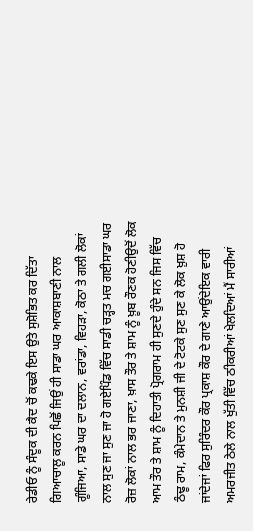ਰੇਡੀਓ ਨੂੰ ਸੰਦੂਕ ਦੀ ਕੈਦ ਚੋਂ ਕਢਕੇ ਇਸ ਉਤੇ ਸੁਸ਼ੋਭਿਤ ਕਰ ਦਿੱਤਾ ਗਿਆਚਾਲੂ ਕਰਨ ਪਿਛੋਂ ਜਿਉਂ ਹੀ ਸਾਡਾ ਘਰ ਆਕਾਸ਼ਬਾਣੀ ਨਾਲ ਗੂੰਜਿਆ, ਸਾਡੇ ਘਰ ਦਾ ਦਲਾਨ, ਵਰਾਂਡਾ, ਵਿਹੜਾ, ਕੋਠਾ ਤੇ ਗਲੀ ਲੋਕਾਂ ਨਾਲ ਸੁਣ ਜਾ ਸੁਣ ਜਾ ਹੋ ਗਏਪਿੰਡ ਵਿੱਚ ਸਾਡੀ ਚੜ੍ਹਤ ਮਚ ਗਈਸਾਡਾ ਘਰ ਰੋਜ਼ ਲੋਕਾਂ ਨਾਲ ਭਰ ਜਾਣਾ, ਖ਼ਾਸ ਤੌਰ ਤੇ ਸ਼ਾਮ ਨੂੰ ਖ਼ੂਬ ਰੌਣਕ ਹੋਣੀਉਦੋਂ ਲੋਕ ਆਮ ਤੌਰ ਤੇ ਸ਼ਾਮ ਨੂੰ ਦਿਹਾਤੀ ਪ੍ਰੋਗਰਾਮ ਹੀ ਸੁਣਦੇ ਹੁੰਦੇ ਸਨ ਜਿਸ ਵਿੱਚ ਠੰਢੂ ਰਾਮ, ਕੰਮੇਦਾਨ ਤੇ ਮੁਨਸ਼ੀ ਜੀ ਦੇ ਟੋਟਕੇ ਸੁਣ ਸੁਣ ਕੇ ਲੋਕ ਖ਼ੁਸ਼ ਹੋ ਜਾਂਦੇਜਾਂ ਫਿਰ ਸੁਰਿੰਦਰ ਕੌਰ ਪ੍ਰਕਾਸ਼ ਕੌਰ ਦੇ ਗਾਣੇ ਆਉਂਦੇਇਕ ਵਾਰੀ ਅਮਰਜੀਤ ਠੇਲੇ ਨਾਲ ਖੁੱਤੀ ਵਿੱਚ ਠੀਕਰੀਆਂ ਖੇਲਦਿਆਂ ਮੈਂ ਸਾਰੀਆਂ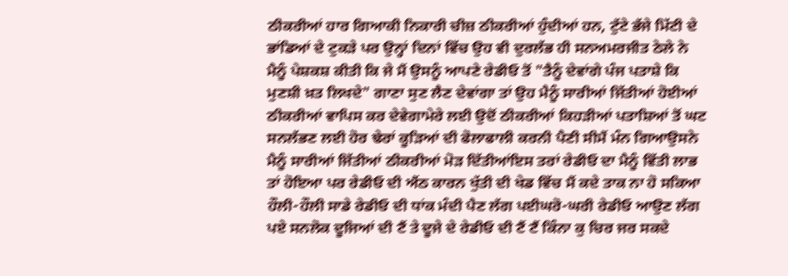ਠੀਕਰੀਆਂ ਹਾਰ ਗਿਆਕੀ ਨਿਕਾਰੀ ਚੀਜ਼ ਠੀਕਰੀਆਂ ਹੁੰਦੀਆਂ ਹਨ, ਟੁੱਟੇ ਭੱਜੇ ਮਿੱਟੀ ਦੇ ਭਾਂਡਿਆਂ ਦੇ ਟੁਕੜੇ ਪਰ ਉਨ੍ਹਾਂ ਦਿਨਾਂ ਵਿੱਚ ਉਹ ਵੀ ਦੁਰਲੱਭ ਹੀ ਸਨਅਮਰਜੀਤ ਠੇਲੇ ਨੇ ਮੈਨੂੰ ਪੇਸ਼ਕਸ਼ ਕੀਤੀ ਕਿ ਜੇ ਮੈਂ ਉਸਨੂੰ ਆਪਣੇ ਰੇਡੀਓ ਤੋਂ "ਤੈਨੂੰ ਦੇਵਾਂਗੇ ਪੰਜ ਪਤਾਸ਼ੇ ਕਿ ਮੁਣਸ਼ੀ ਖ਼ਤ ਲਿਖਦੇ" ਗਾਣਾ ਸੁਣ ਲੈਣ ਦੇਵਾਂਗਾ ਤਾਂ ਉਹ ਮੈਨੂੰ ਸਾਰੀਆਂ ਜਿੱਤੀਆਂ ਹੋਈਆਂ ਠੀਕਰੀਆਂ ਵਾਪਿਸ ਕਰ ਦੇਵੇਗਾਮੇਰੇ ਲਈ ਉਦੋਂ ਠੀਕਰੀਆਂ ਕਿਹੜੀਆਂ ਪਤਾਸ਼ਿਆਂ ਤੋਂ ਘਟ ਸਨਲੱਭਣ ਲਈ ਹੋਰ ਢੇਰਾਂ ਕੂੜਿਆਂ ਦੀ ਫੋਲਾਫਾਲੀ ਕਰਨੀ ਪੈਣੀ ਸੀਮੈਂ ਮੰਨ ਗਿਆਉਸਨੇ ਮੈਨੂੰ ਸਾਰੀਆਂ ਜਿੱਤੀਆਂ ਠੀਕਰੀਆਂ ਮੋੜ ਦਿੱਤੀਆਂਇਸ ਤਰਾਂ ਰੇਡੀਓ ਦਾ ਮੈਨੂੰ ਵਿੱਤੀ ਲਾਭ ਤਾਂ ਹੋਇਆ ਪਰ ਰੇਡੀਓ ਦੀ ਐਂਠ ਕਾਰਨ ਖੁੱਤੀ ਦੀ ਖੇਡ ਵਿੱਚ ਮੈਂ ਕਦੇ ਤਾਕ ਨਾ ਹੋ ਸਕਿਆ ਹੌਲੀ-ਹੌਲੀ ਸਾਡੇ ਰੇਡੀਓ ਦੀ ਧਾਂਕ ਮੰਦੀ ਪੈਣ ਲੱਗ ਪਈਘਰੋ-ਘਰੀ ਰੇਡੀਓ ਆਉਣ ਲੱਗ ਪਏ ਸਨਲੋਕ ਦੂਜਿਆਂ ਦੀ ਟੈਂ ਤੇ ਦੂਜੇ ਦੇ ਰੇਡੀਓ ਦੀ ਟੈਂ ਟੈਂ ਕਿੰਨਾ ਕੁ ਚਿਰ ਜਰ ਸਕਦੇ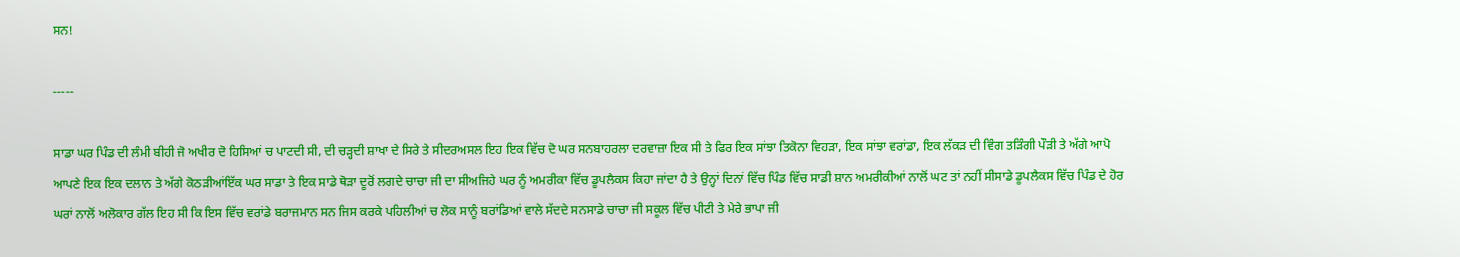ਸਨ!

-----

ਸਾਡਾ ਘਰ ਪਿੰਡ ਦੀ ਲੰਮੀ ਬੀਹੀ ਜੋ ਅਖੀਰ ਦੋ ਹਿਸਿਆਂ ਚ ਪਾਟਦੀ ਸੀ, ਦੀ ਚੜ੍ਹਦੀ ਸ਼ਾਖਾ ਦੇ ਸਿਰੇ ਤੇ ਸੀਦਰਅਸਲ ਇਹ ਇਕ ਵਿੱਚ ਦੋ ਘਰ ਸਨਬਾਹਰਲਾ ਦਰਵਾਜ਼ਾ ਇਕ ਸੀ ਤੇ ਫਿਰ ਇਕ ਸਾਂਝਾ ਤਿਕੋਨਾ ਵਿਹੜਾ, ਇਕ ਸਾਂਝਾ ਵਰਾਂਡਾ, ਇਕ ਲੱਕੜ ਦੀ ਵਿੰਗ ਤੜਿੰਗੀ ਪੌੜੀ ਤੇ ਅੱਗੇ ਆਪੋ ਆਪਣੇ ਇਕ ਇਕ ਦਲਾਨ ਤੇ ਅੱਗੇ ਕੋਠੜੀਆਂਇੱਕ ਘਰ ਸਾਡਾ ਤੇ ਇਕ ਸਾਡੇ ਥੋੜਾ ਦੂਰੋਂ ਲਗਦੇ ਚਾਚਾ ਜੀ ਦਾ ਸੀਅਜਿਹੇ ਘਰ ਨੂੰ ਅਮਰੀਕਾ ਵਿੱਚ ਡੂਪਲੈਕਸ ਕਿਹਾ ਜਾਂਦਾ ਹੈ ਤੇ ਉਨ੍ਹਾਂ ਦਿਨਾਂ ਵਿੱਚ ਪਿੰਡ ਵਿੱਚ ਸਾਡੀ ਸ਼ਾਨ ਅਮਰੀਕੀਆਂ ਨਾਲੋਂ ਘਟ ਤਾਂ ਨਹੀਂ ਸੀਸਾਡੇ ਡੂਪਲੈਕਸ ਵਿੱਚ ਪਿੰਡ ਦੇ ਹੋਰ ਘਰਾਂ ਨਾਲੋਂ ਅਲੋਕਾਰ ਗੱਲ ਇਹ ਸੀ ਕਿ ਇਸ ਵਿੱਚ ਵਰਾਂਡੇ ਬਰਾਜਮਾਨ ਸਨ ਜਿਸ ਕਰਕੇ ਪਹਿਲੀਆਂ ਚ ਲੋਕ ਸਾਨੂੰ ਬਰਾਂਡਿਆਂ ਵਾਲੇ ਸੱਦਦੇ ਸਨਸਾਡੇ ਚਾਚਾ ਜੀ ਸਕੂਲ ਵਿੱਚ ਪੀਟੀ ਤੇ ਮੇਰੇ ਭਾਪਾ ਜੀ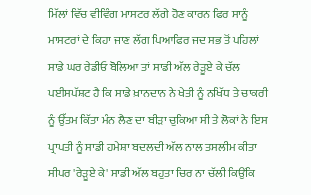ਮਿੱਲਾਂ ਵਿੱਚ ਵੀਵਿੰਗ ਮਾਸਟਰ ਲੱਗੇ ਹੋਣ ਕਾਰਨ ਫਿਰ ਸਾਨੂੰ ਮਾਸਟਰਾਂ ਦੇ ਕਿਹਾ ਜਾਣ ਲੱਗ ਪਿਆਫਿਰ ਜਦ ਸਭ ਤੋਂ ਪਹਿਲਾਂ ਸਾਡੇ ਘਰ ਰੇਡੀਓ ਬੋਲਿਆ ਤਾਂ ਸਾਡੀ ਅੱਲ ਰੇੜੂਏ ਕੇ ਚੱਲ ਪਈਸਪੱਸ਼ਟ ਹੈ ਕਿ ਸਾਡੇ ਖ਼ਾਨਦਾਨ ਨੇ ਖੇਤੀ ਨੂੰ ਨਖਿੱਧ ਤੇ ਚਾਕਰੀ ਨੂੰ ਉੱਤਮ ਕਿੱਤਾ ਮੰਨ ਲੈਣ ਦਾ ਬੀੜਾ ਚੁਕਿਆ ਸੀ ਤੇ ਲੋਕਾਂ ਨੇ ਇਸ ਪ੍ਰਾਪਤੀ ਨੂੰ ਸਾਡੀ ਹਮੇਸ਼ਾ ਬਦਲਦੀ ਅੱਲ ਨਾਲ ਤਸਲੀਮ ਕੀਤਾ ਸੀਪਰ 'ਰੇੜੂਏ ਕੇ' ਸਾਡੀ ਅੱਲ ਬਹੁਤਾ ਚਿਰ ਨਾ ਚੱਲੀ ਕਿਉਂਕਿ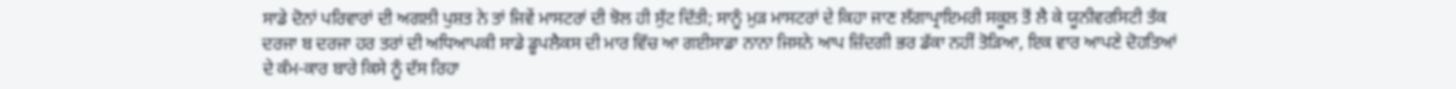ਸਾਡੇ ਦੋਨਾਂ ਪਰਿਵਾਰਾਂ ਦੀ ਅਗਲੀ ਪੁਸ਼ਤ ਨੇ ਤਾਂ ਜਿਵੇਂ ਮਾਸਟਰਾਂ ਦੀ ਝੋਲ ਹੀ ਸੁੱਟ ਦਿੱਤੀ; ਸਾਨੂੰ ਮੁੜ ਮਾਸਟਰਾਂ ਦੇ ਕਿਹਾ ਜਾਣ ਲੱਗਾਪ੍ਰਾਇਮਰੀ ਸਕੂਲ ਤੋਂ ਲੈ ਕੇ ਯੂਨੀਵਰਸਿਟੀ ਤੱਕ ਦਰਜਾ ਬ ਦਰਜਾ ਹਰ ਤਰਾਂ ਦੀ ਅਧਿਆਪਕੀ ਸਾਡੇ ਡੂਪਲੈਕਸ ਦੀ ਮਾਰ ਵਿੱਚ ਆ ਗਈਸਾਡਾ ਨਾਨਾ ਜਿਸਨੇ ਆਪ ਜ਼ਿੰਦਗੀ ਭਰ ਡੱਕਾ ਨਹੀਂ ਤੋੜਿਆ, ਇਕ ਵਾਰ ਆਪਣੇ ਦੋਹਤਿਆਂ ਦੇ ਕੰਮ-ਕਾਰ ਬਾਰੇ ਕਿਸੇ ਨੂੰ ਦੱਸ ਰਿਹਾ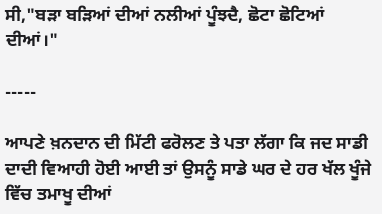ਸੀ,"ਬੜਾ ਬੜਿਆਂ ਦੀਆਂ ਨਲੀਆਂ ਪੂੰਝਦੈ, ਛੋਟਾ ਛੋਟਿਆਂ ਦੀਆਂ।"

-----

ਆਪਣੇ ਖ਼ਨਦਾਨ ਦੀ ਮਿੱਟੀ ਫਰੋਲਣ ਤੇ ਪਤਾ ਲੱਗਾ ਕਿ ਜਦ ਸਾਡੀ ਦਾਦੀ ਵਿਆਹੀ ਹੋਈ ਆਈ ਤਾਂ ਉਸਨੂੰ ਸਾਡੇ ਘਰ ਦੇ ਹਰ ਖੱਲ ਖੂੰਜੇ ਵਿੱਚ ਤਮਾਖੂ ਦੀਆਂ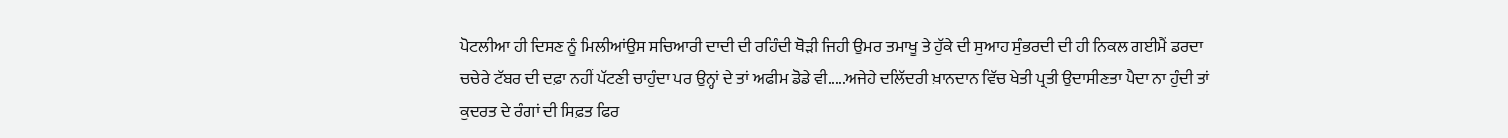ਪੋਟਲੀਆ ਹੀ ਦਿਸਣ ਨੂੰ ਮਿਲੀਆਂਉਸ ਸਚਿਆਰੀ ਦਾਦੀ ਦੀ ਰਹਿੰਦੀ ਥੋੜੀ ਜਿਹੀ ਉਮਰ ਤਮਾਖੂ ਤੇ ਹੁੱਕੇ ਦੀ ਸੁਆਹ ਸੁੰਭਰਦੀ ਦੀ ਹੀ ਨਿਕਲ ਗਈਮੈਂ ਡਰਦਾ ਚਚੇਰੇ ਟੱਬਰ ਦੀ ਦਫ਼ਾ ਨਹੀਂ ਪੱਟਣੀ ਚਾਹੁੰਦਾ ਪਰ ਉਨ੍ਹਾਂ ਦੇ ਤਾਂ ਅਫੀਮ ਡੋਡੇ ਵੀ.....ਅਜੇਹੇ ਦਲਿੱਦਰੀ ਖ਼ਾਨਦਾਨ ਵਿੱਚ ਖੇਤੀ ਪ੍ਰਤੀ ਉਦਾਸੀਣਤਾ ਪੈਦਾ ਨਾ ਹੁੰਦੀ ਤਾਂ ਕੁਦਰਤ ਦੇ ਰੰਗਾਂ ਦੀ ਸਿਫ਼ਤ ਫਿਰ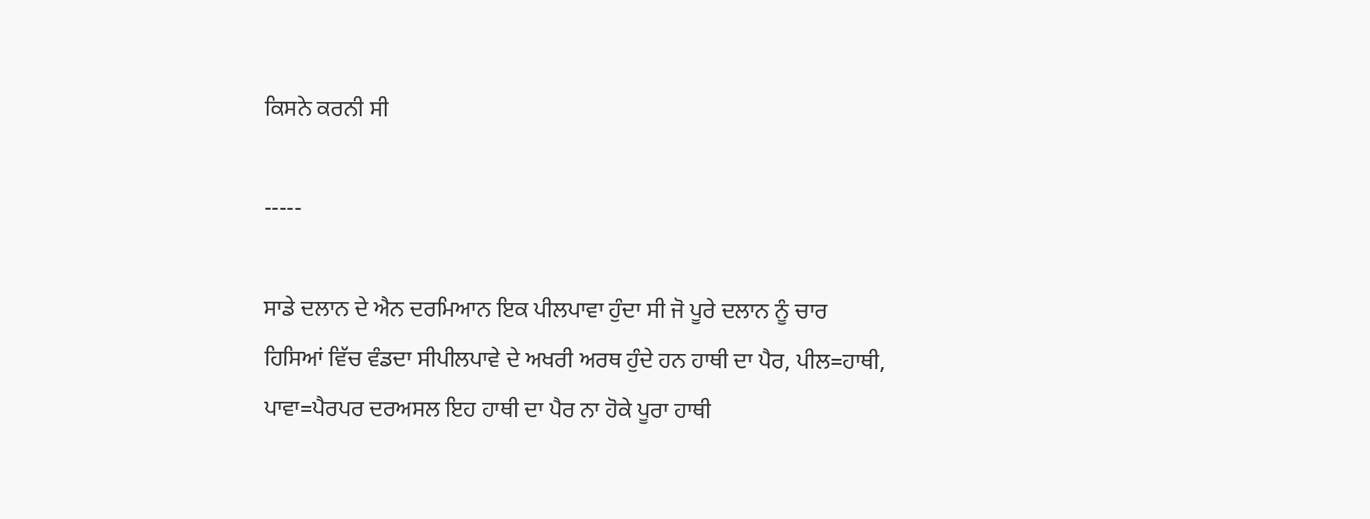ਕਿਸਨੇ ਕਰਨੀ ਸੀ

-----

ਸਾਡੇ ਦਲਾਨ ਦੇ ਐਨ ਦਰਮਿਆਨ ਇਕ ਪੀਲਪਾਵਾ ਹੁੰਦਾ ਸੀ ਜੋ ਪੂਰੇ ਦਲਾਨ ਨੂੰ ਚਾਰ ਹਿਸਿਆਂ ਵਿੱਚ ਵੰਡਦਾ ਸੀਪੀਲਪਾਵੇ ਦੇ ਅਖਰੀ ਅਰਥ ਹੁੰਦੇ ਹਨ ਹਾਥੀ ਦਾ ਪੈਰ, ਪੀਲ=ਹਾਥੀ, ਪਾਵਾ=ਪੈਰਪਰ ਦਰਅਸਲ ਇਹ ਹਾਥੀ ਦਾ ਪੈਰ ਨਾ ਹੋਕੇ ਪੂਰਾ ਹਾਥੀ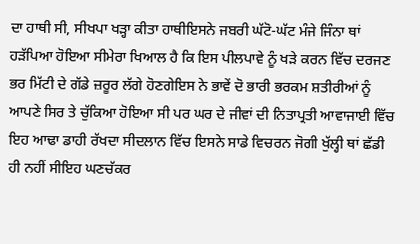ਦਾ ਹਾਥੀ ਸੀ, ਸੀਖਪਾ ਖੜ੍ਹਾ ਕੀਤਾ ਹਾਥੀਇਸਨੇ ਜਬਰੀ ਘੱਟੋ-ਘੱਟ ਮੰਜੇ ਜਿੰਨਾ ਥਾਂ ਹੜੱਪਿਆ ਹੋਇਆ ਸੀਮੇਰਾ ਖਿਆਲ ਹੈ ਕਿ ਇਸ ਪੀਲਪਾਵੇ ਨੂੰ ਖੜੇ ਕਰਨ ਵਿੱਚ ਦਰਜਣ ਭਰ ਮਿੱਟੀ ਦੇ ਗੱਡੇ ਜ਼ਰੂਰ ਲੱਗੇ ਹੋਣਗੇਇਸ ਨੇ ਭਾਵੇਂ ਦੋ ਭਾਰੀ ਭਰਕਮ ਸ਼ਤੀਰੀਆਂ ਨੂੰ ਆਪਣੇ ਸਿਰ ਤੇ ਚੁੱਕਿਆ ਹੋਇਆ ਸੀ ਪਰ ਘਰ ਦੇ ਜੀਵਾਂ ਦੀ ਨਿਤਾਪ੍ਰਤੀ ਆਵਾਜਾਈ ਵਿੱਚ ਇਹ ਆਢਾ ਡਾਹੀ ਰੱਖਦਾ ਸੀਦਲਾਨ ਵਿੱਚ ਇਸਨੇ ਸਾਡੇ ਵਿਚਰਨ ਜੋਗੀ ਖੁੱਲ੍ਹੀ ਥਾਂ ਛੱਡੀ ਹੀ ਨਹੀਂ ਸੀਇਹ ਘਣਚੱਕਰ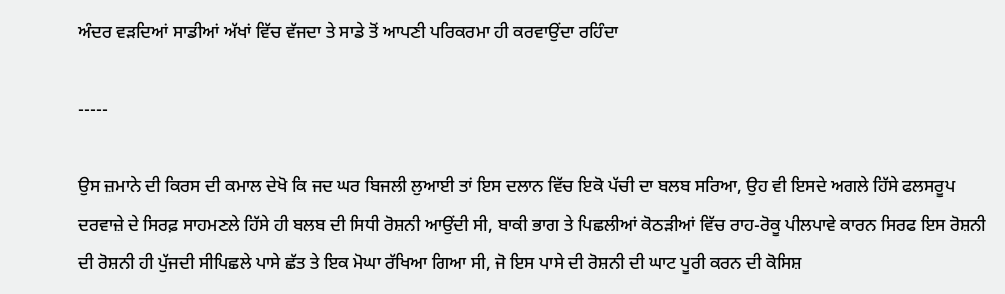ਅੰਦਰ ਵੜਦਿਆਂ ਸਾਡੀਆਂ ਅੱਖਾਂ ਵਿੱਚ ਵੱਜਦਾ ਤੇ ਸਾਡੇ ਤੋਂ ਆਪਣੀ ਪਰਿਕਰਮਾ ਹੀ ਕਰਵਾਉਂਦਾ ਰਹਿੰਦਾ

-----

ਉਸ ਜ਼ਮਾਨੇ ਦੀ ਕਿਰਸ ਦੀ ਕਮਾਲ ਦੇਖੋ ਕਿ ਜਦ ਘਰ ਬਿਜਲੀ ਲੁਆਈ ਤਾਂ ਇਸ ਦਲਾਨ ਵਿੱਚ ਇਕੋ ਪੱਚੀ ਦਾ ਬਲਬ ਸਰਿਆ, ਉਹ ਵੀ ਇਸਦੇ ਅਗਲੇ ਹਿੱਸੇ ਫਲਸਰੂਪ ਦਰਵਾਜ਼ੇ ਦੇ ਸਿਰਫ਼ ਸਾਹਮਣਲੇ ਹਿੱਸੇ ਹੀ ਬਲਬ ਦੀ ਸਿਧੀ ਰੋਸ਼ਨੀ ਆਉਂਦੀ ਸੀ, ਬਾਕੀ ਭਾਗ ਤੇ ਪਿਛਲੀਆਂ ਕੋਠੜੀਆਂ ਵਿੱਚ ਰਾਹ-ਰੋਕੂ ਪੀਲਪਾਵੇ ਕਾਰਨ ਸਿਰਫ ਇਸ ਰੋਸ਼ਨੀ ਦੀ ਰੋਸ਼ਨੀ ਹੀ ਪੁੱਜਦੀ ਸੀਪਿਛਲੇ ਪਾਸੇ ਛੱਤ ਤੇ ਇਕ ਮੋਘਾ ਰੱਖਿਆ ਗਿਆ ਸੀ, ਜੋ ਇਸ ਪਾਸੇ ਦੀ ਰੋਸ਼ਨੀ ਦੀ ਘਾਟ ਪੂਰੀ ਕਰਨ ਦੀ ਕੋਸਿਸ਼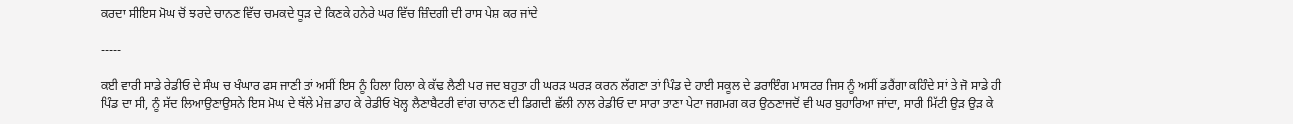ਕਰਦਾ ਸੀਇਸ ਮੋਘ ਚੋਂ ਝਰਦੇ ਚਾਨਣ ਵਿੱਚ ਚਮਕਦੇ ਧੂੜ ਦੇ ਕਿਣਕੇ ਹਨੇਰੇ ਘਰ ਵਿੱਚ ਜ਼ਿੰਦਗੀ ਦੀ ਰਾਸ ਪੇਸ਼ ਕਰ ਜਾਂਦੇ

-----

ਕਈ ਵਾਰੀ ਸਾਡੇ ਰੇਡੀਓ ਦੇ ਸੰਘ ਚ ਖੰਘਾਰ ਫਸ ਜਾਣੀ ਤਾਂ ਅਸੀਂ ਇਸ ਨੂੰ ਹਿਲਾ ਹਿਲਾ ਕੇ ਕੱਢ ਲੈਣੀ ਪਰ ਜਦ ਬਹੁਤਾ ਹੀ ਘਰੜ ਘਰੜ ਕਰਨ ਲੱਗਣਾ ਤਾਂ ਪਿੰਡ ਦੇ ਹਾਈ ਸਕੂਲ ਦੇ ਡਰਾਇੰਗ ਮਾਸਟਰ ਜਿਸ ਨੂੰ ਅਸੀਂ ਡਰੈਂਗਾ ਕਹਿੰਦੇ ਸਾਂ ਤੇ ਜੋ ਸਾਡੇ ਹੀ ਪਿੰਡ ਦਾ ਸੀ, ਨੂੰ ਸੱਦ ਲਿਆਉਣਾਉਸਨੇ ਇਸ ਮੋਘ ਦੇ ਥੱਲੇ ਮੇਜ਼ ਡਾਹ ਕੇ ਰੇਡੀਓ ਖੋਲ੍ਹ ਲੈਣਾਬੈਟਰੀ ਵਾਂਗ ਚਾਨਣ ਦੀ ਡਿਗਦੀ ਛੱਲੀ ਨਾਲ ਰੇਡੀਓ ਦਾ ਸਾਰਾ ਤਾਣਾ ਪੇਟਾ ਜਗਮਗ ਕਰ ਉਠਣਾਜਦੋਂ ਵੀ ਘਰ ਬੁਹਾਰਿਆ ਜਾਂਦਾ, ਸਾਰੀ ਮਿੱਟੀ ਉੜ ਉੜ ਕੇ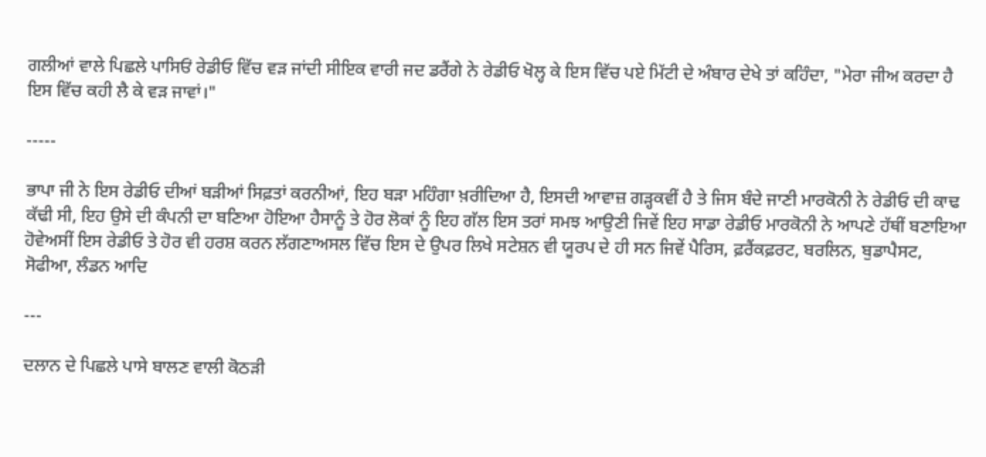ਗਲੀਆਂ ਵਾਲੇ ਪਿਛਲੇ ਪਾਸਿਓਂ ਰੇਡੀਓ ਵਿੱਚ ਵੜ ਜਾਂਦੀ ਸੀਇਕ ਵਾਰੀ ਜਦ ਡਰੈਂਗੇ ਨੇ ਰੇਡੀਓ ਖੋਲ੍ਹ ਕੇ ਇਸ ਵਿੱਚ ਪਏ ਮਿੱਟੀ ਦੇ ਅੰਬਾਰ ਦੇਖੇ ਤਾਂ ਕਹਿੰਦਾ, "ਮੇਰਾ ਜੀਅ ਕਰਦਾ ਹੈ ਇਸ ਵਿੱਚ ਕਹੀ ਲੈ ਕੇ ਵੜ ਜਾਵਾਂ।"

-----

ਭਾਪਾ ਜੀ ਨੇ ਇਸ ਰੇਡੀਓ ਦੀਆਂ ਬੜੀਆਂ ਸਿਫ਼ਤਾਂ ਕਰਨੀਆਂ, ਇਹ ਬੜਾ ਮਹਿੰਗਾ ਖ਼ਰੀਦਿਆ ਹੈ, ਇਸਦੀ ਆਵਾਜ਼ ਗੜ੍ਹਕਵੀਂ ਹੈ ਤੇ ਜਿਸ ਬੰਦੇ ਜਾਣੀ ਮਾਰਕੋਨੀ ਨੇ ਰੇਡੀਓ ਦੀ ਕਾਢ ਕੱਢੀ ਸੀ, ਇਹ ਉਸੇ ਦੀ ਕੰਪਨੀ ਦਾ ਬਣਿਆ ਹੋਇਆ ਹੈਸਾਨੂੰ ਤੇ ਹੋਰ ਲੋਕਾਂ ਨੂੰ ਇਹ ਗੱਲ ਇਸ ਤਰਾਂ ਸਮਝ ਆਉਣੀ ਜਿਵੇਂ ਇਹ ਸਾਡਾ ਰੇਡੀਓ ਮਾਰਕੋਨੀ ਨੇ ਆਪਣੇ ਹੱਥੀਂ ਬਣਾਇਆ ਹੋਵੇਅਸੀਂ ਇਸ ਰੇਡੀਓ ਤੇ ਹੋਰ ਵੀ ਹਰਸ਼ ਕਰਨ ਲੱਗਣਾਅਸਲ ਵਿੱਚ ਇਸ ਦੇ ਉਪਰ ਲਿਖੇ ਸਟੇਸ਼ਨ ਵੀ ਯੂਰਪ ਦੇ ਹੀ ਸਨ ਜਿਵੇਂ ਪੈਰਿਸ, ਫ਼ਰੈਂਕਫ਼ਰਟ, ਬਰਲਿਨ, ਬੁਡਾਪੈਸਟ, ਸੋਫੀਆ, ਲੰਡਨ ਆਦਿ

---

ਦਲਾਨ ਦੇ ਪਿਛਲੇ ਪਾਸੇ ਬਾਲਣ ਵਾਲੀ ਕੋਠੜੀ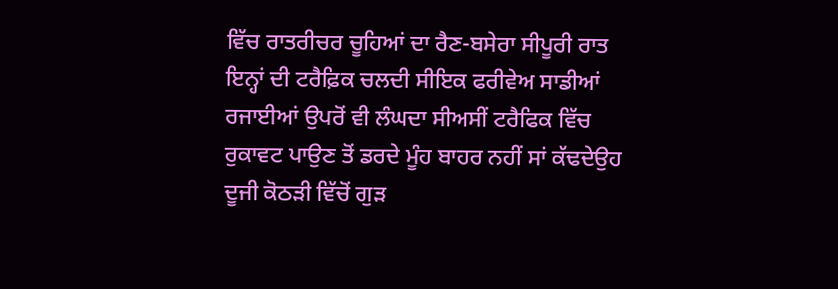ਵਿੱਚ ਰਾਤਰੀਚਰ ਚੂਹਿਆਂ ਦਾ ਰੈਣ-ਬਸੇਰਾ ਸੀਪੂਰੀ ਰਾਤ ਇਨ੍ਹਾਂ ਦੀ ਟਰੈਫ਼ਿਕ ਚਲਦੀ ਸੀਇਕ ਫਰੀਵੇਅ ਸਾਡੀਆਂ ਰਜਾਈਆਂ ਉਪਰੋਂ ਵੀ ਲੰਘਦਾ ਸੀਅਸੀਂ ਟਰੈਫਿਕ ਵਿੱਚ ਰੁਕਾਵਟ ਪਾਉਣ ਤੋਂ ਡਰਦੇ ਮੂੰਹ ਬਾਹਰ ਨਹੀਂ ਸਾਂ ਕੱਢਦੇਉਹ ਦੂਜੀ ਕੋਠੜੀ ਵਿੱਚੋਂ ਗੁੜ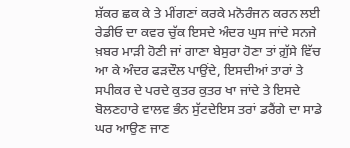ਸ਼ੱਕਰ ਛਕ ਕੇ ਤੇ ਮੀਂਗਣਾਂ ਕਰਕੇ ਮਨੋਰੰਜਨ ਕਰਨ ਲਈ ਰੇਡੀਓ ਦਾ ਕਵਰ ਚੁੱਕ ਇਸਦੇ ਅੰਦਰ ਘੁਸ ਜਾਂਦੇ ਸਨਜੇ ਖ਼ਬਰ ਮਾੜੀ ਹੋਣੀ ਜਾਂ ਗਾਣਾ ਬੇਸੁਰਾ ਹੋਣਾ ਤਾਂ ਗ਼ੁੱਸੇ ਵਿੱਚ ਆ ਕੇ ਅੰਦਰ ਫੜਦੌਲ ਪਾਉਂਦੇ, ਇਸਦੀਆਂ ਤਾਰਾਂ ਤੇ ਸਪੀਕਰ ਦੇ ਪਰਦੇ ਕੁਤਰ ਕੁਤਰ ਖਾ ਜਾਂਦੇ ਤੇ ਇਸਦੇ ਬੋਲਣਹਾਰੇ ਵਾਲਵ ਭੰਨ ਸੁੱਟਦੇਇਸ ਤਰਾਂ ਡਰੈਂਗੇ ਦਾ ਸਾਡੇ ਘਰ ਆਉਣ ਜਾਣ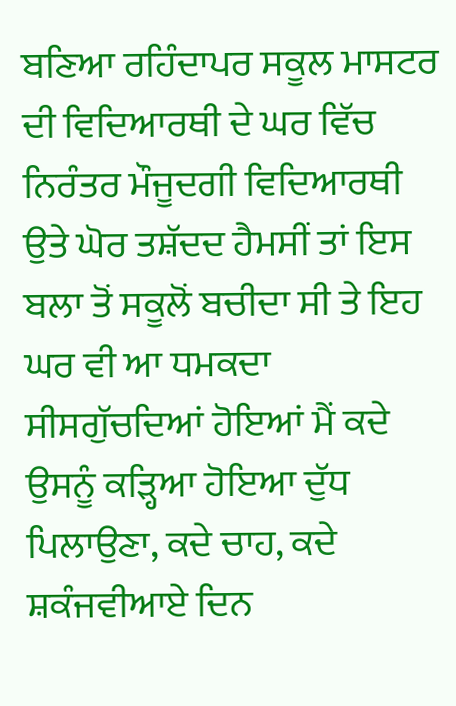ਬਣਿਆ ਰਹਿੰਦਾਪਰ ਸਕੂਲ ਮਾਸਟਰ ਦੀ ਵਿਦਿਆਰਥੀ ਦੇ ਘਰ ਵਿੱਚ ਨਿਰੰਤਰ ਮੌਜੂਦਗੀ ਵਿਦਿਆਰਥੀ ਉਤੇ ਘੋਰ ਤਸ਼ੱਦਦ ਹੈਮਸੀਂ ਤਾਂ ਇਸ ਬਲਾ ਤੋਂ ਸਕੂਲੋਂ ਬਚੀਦਾ ਸੀ ਤੇ ਇਹ ਘਰ ਵੀ ਆ ਧਮਕਦਾ ਸੀਸਗੁੱਚਦਿਆਂ ਹੋਇਆਂ ਮੈਂ ਕਦੇ ਉਸਨੂੰ ਕੜ੍ਹਿਆ ਹੋਇਆ ਦੁੱਧ ਪਿਲਾਉਣਾ, ਕਦੇ ਚਾਹ, ਕਦੇ ਸ਼ਕੰਜਵੀਆਏ ਦਿਨ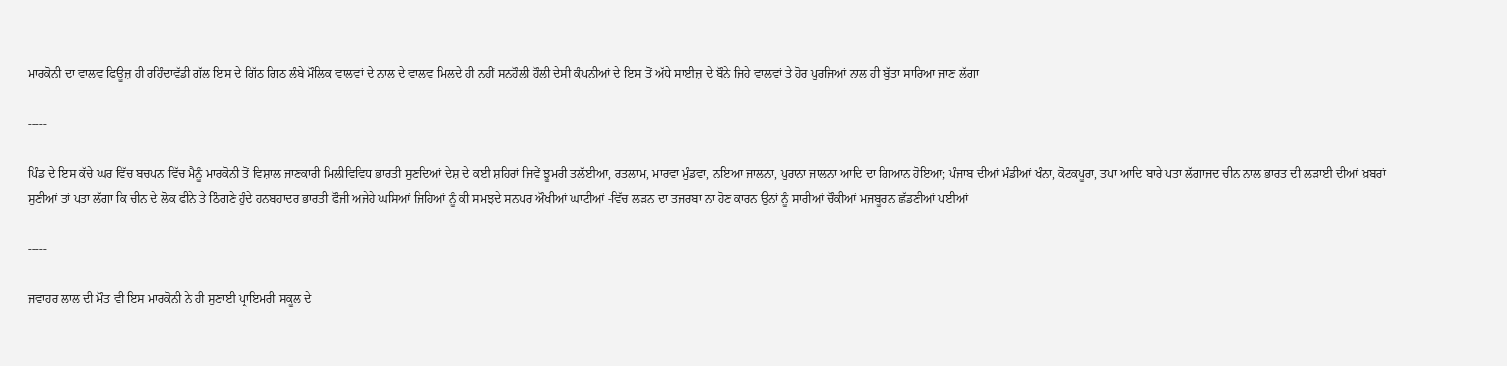ਮਾਰਕੋਨੀ ਦਾ ਵਾਲਵ ਫਿਊਜ਼ ਹੀ ਰਹਿੰਦਾਵੱਡੀ ਗੱਲ ਇਸ ਦੇ ਗਿੱਠ ਗਿਠ ਲੰਬੇ ਮੌਲਿਕ ਵਾਲਵਾਂ ਦੇ ਨਾਲ ਦੇ ਵਾਲਵ ਮਿਲਦੇ ਹੀ ਨਹੀਂ ਸਨਹੌਲੀ ਹੌਲੀ ਦੇਸੀ ਕੰਪਨੀਆਂ ਦੇ ਇਸ ਤੋਂ ਅੱਧੇ ਸਾਈਜ਼ ਦੇ ਬੌਨੇ ਜਿਹੇ ਵਾਲਵਾਂ ਤੇ ਹੋਰ ਪੁਰਜਿਆਂ ਨਾਲ ਹੀ ਬੁੱਤਾ ਸਾਰਿਆ ਜਾਣ ਲੱਗਾ

-----

ਪਿੰਡ ਦੇ ਇਸ ਕੱਚੇ ਘਰ ਵਿੱਚ ਬਚਪਨ ਵਿੱਚ ਮੈਨੂੰ ਮਾਰਕੋਨੀ ਤੋਂ ਵਿਸ਼ਾਲ ਜਾਣਕਾਰੀ ਮਿਲੀਵਿਵਿਧ ਭਾਰਤੀ ਸੁਣਦਿਆਂ ਦੇਸ਼ ਦੇ ਕਈ ਸ਼ਹਿਰਾਂ ਜਿਵੇਂ ਝੂਮਰੀ ਤਲੱਈਆ, ਰਤਲਾਮ, ਮਾਰਵਾ ਮੁੰਡਵਾ, ਨਇਆ ਜਾਲਨਾ, ਪੁਰਾਨਾ ਜਾਲਨਾ ਆਦਿ ਦਾ ਗਿਆਨ ਹੋਇਆ; ਪੰਜਾਬ ਦੀਆਂ ਮੰਡੀਆਂ ਖੰਨਾ, ਕੋਟਕਪੂਰਾ, ਤਪਾ ਆਦਿ ਬਾਰੇ ਪਤਾ ਲੱਗਾਜਦ ਚੀਨ ਨਾਲ ਭਾਰਤ ਦੀ ਲੜਾਈ ਦੀਆਂ ਖ਼ਬਰਾਂ ਸੁਣੀਆਂ ਤਾਂ ਪਤਾ ਲੱਗਾ ਕਿ ਚੀਨ ਦੇ ਲੋਕ ਫੀਨੇ ਤੇ ਠਿੰਗਣੇ ਹੁੰਦੇ ਹਨਬਹਾਦਰ ਭਾਰਤੀ ਫੌਜੀ ਅਜੇਹੇ ਘਸਿਆਂ ਜਿਹਿਆਂ ਨੂੰ ਕੀ ਸਮਝਦੇ ਸਨਪਰ ਔਖੀਆਂ ਘਾਟੀਆਂ -ਵਿੱਚ ਲੜਨ ਦਾ ਤਜਰਬਾ ਨਾ ਹੋਣ ਕਾਰਨ ਉਨਾਂ ਨੂੰ ਸਾਰੀਆਂ ਚੌਕੀਆਂ ਮਜਬੂਰਨ ਛੱਡਣੀਆਂ ਪਈਆਂ

-----

ਜਵਾਹਰ ਲਾਲ ਦੀ ਮੌਤ ਵੀ ਇਸ ਮਾਰਕੋਨੀ ਨੇ ਹੀ ਸੁਣਾਈ ਪ੍ਰਾਇਮਰੀ ਸਕੂਲ ਦੇ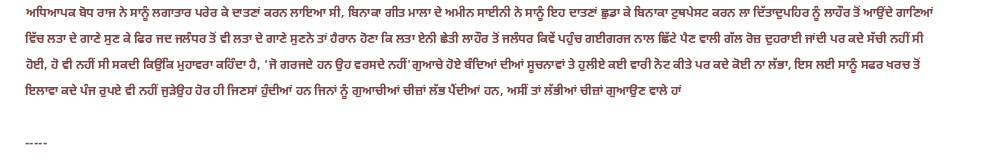ਅਧਿਆਪਕ ਬੋਧ ਰਾਜ ਨੇ ਸਾਨੂੰ ਲਗਾਤਾਰ ਪਰੇਰ ਕੇ ਦਾਤਣਾਂ ਕਰਨ ਲਾਇਆ ਸੀ, ਬਿਨਾਕਾ ਗੀਤ ਮਾਲਾ ਦੇ ਅਮੀਨ ਸਾਈਨੀ ਨੇ ਸਾਨੂੰ ਇਹ ਦਾਤਣਾਂ ਛੁਡਾ ਕੇ ਬਿਨਾਕਾ ਟੁਥਪੇਸਟ ਕਰਨ ਲਾ ਦਿੱਤਾਦੁਪਹਿਰ ਨੂੰ ਲਾਹੌਰ ਤੋਂ ਆਉਂਦੇ ਗਾਣਿਆਂ ਵਿੱਚ ਲਤਾ ਦੇ ਗਾਣੇ ਸੁਣ ਕੇ ਫਿਰ ਜਦ ਜਲੰਧਰ ਤੋਂ ਵੀ ਲਤਾ ਦੇ ਗਾਣੇ ਸੁਣਨੇ ਤਾਂ ਹੈਰਾਨ ਹੋਣਾ ਕਿ ਲਤਾ ਏਨੀ ਛੇਤੀ ਲਾਹੌਰ ਤੋਂ ਜਲੰਧਰ ਕਿਵੇਂ ਪਹੁੰਚ ਗਈਗਰਜ ਨਾਲ ਛਿੱਟੇ ਪੈਣ ਵਾਲੀ ਗੱਲ ਰੋਜ਼ ਦੁਹਰਾਈ ਜਾਂਦੀ ਪਰ ਕਦੇ ਸੱਚੀ ਨਹੀਂ ਸੀ ਹੋਈ, ਹੋ ਵੀ ਨਹੀਂ ਸੀ ਸਕਦੀ ਕਿਉਂਕਿ ਮੁਹਾਵਰਾ ਕਹਿੰਦਾ ਹੈ, 'ਜੋ ਗਰਜਦੇ ਹਨ ਉਹ ਵਰਸਦੇ ਨਹੀਂ'ਗੁਆਚੇ ਹੋਏ ਬੰਦਿਆਂ ਦੀਆਂ ਸੂਚਨਾਵਾਂ ਤੇ ਹੁਲੀਏ ਕਈ ਵਾਰੀ ਨੋਟ ਕੀਤੇ ਪਰ ਕਦੇ ਕੋਈ ਨਾ ਲੱਭਾ, ਇਸ ਲਈ ਸਾਨੂੰ ਸਫਰ ਖਰਚ ਤੋਂ ਇਲਾਵਾ ਕਦੇ ਪੰਜ ਰੁਪਏ ਵੀ ਨਹੀਂ ਜੁੜੇਉਹ ਹੋਰ ਹੀ ਜਿਣਸਾਂ ਹੁੰਦੀਆਂ ਹਨ ਜਿਨਾਂ ਨੂੰ ਗੁਆਚੀਆਂ ਚੀਜ਼ਾਂ ਲੱਭ ਪੈਂਦੀਆਂ ਹਨ, ਅਸੀਂ ਤਾਂ ਲੱਭੀਆਂ ਚੀਜ਼ਾਂ ਗੁਆਉਣ ਵਾਲੇ ਹਾਂ

-----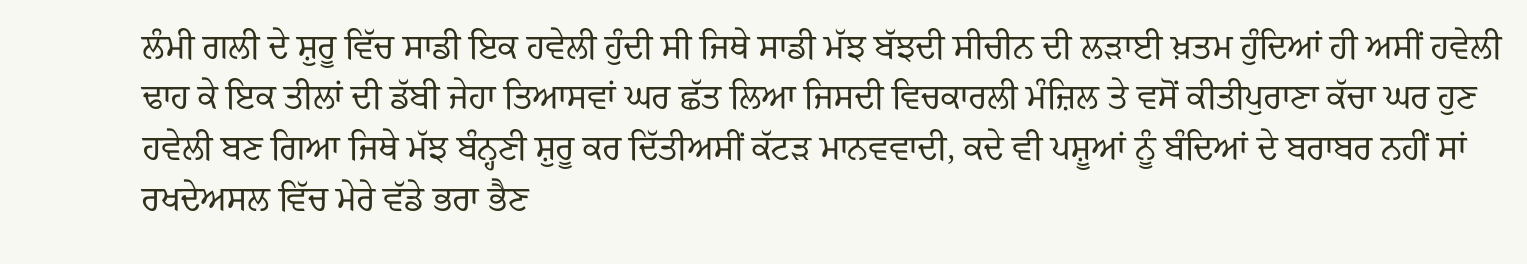ਲੰਮੀ ਗਲੀ ਦੇ ਸ਼ੁਰੂ ਵਿੱਚ ਸਾਡੀ ਇਕ ਹਵੇਲੀ ਹੁੰਦੀ ਸੀ ਜਿਥੇ ਸਾਡੀ ਮੱਝ ਬੱਝਦੀ ਸੀਚੀਨ ਦੀ ਲੜਾਈ ਖ਼ਤਮ ਹੁੰਦਿਆਂ ਹੀ ਅਸੀਂ ਹਵੇਲੀ ਢਾਹ ਕੇ ਇਕ ਤੀਲਾਂ ਦੀ ਡੱਬੀ ਜੇਹਾ ਤਿਆਸਵਾਂ ਘਰ ਛੱਤ ਲਿਆ ਜਿਸਦੀ ਵਿਚਕਾਰਲੀ ਮੰਜ਼ਿਲ ਤੇ ਵਸੋਂ ਕੀਤੀਪੁਰਾਣਾ ਕੱਚਾ ਘਰ ਹੁਣ ਹਵੇਲੀ ਬਣ ਗਿਆ ਜਿਥੇ ਮੱਝ ਬੰਨ੍ਹਣੀ ਸ਼ੁਰੂ ਕਰ ਦਿੱਤੀਅਸੀਂ ਕੱਟੜ ਮਾਨਵਵਾਦੀ, ਕਦੇ ਵੀ ਪਸ਼ੂਆਂ ਨੂੰ ਬੰਦਿਆਂ ਦੇ ਬਰਾਬਰ ਨਹੀਂ ਸਾਂ ਰਖਦੇਅਸਲ ਵਿੱਚ ਮੇਰੇ ਵੱਡੇ ਭਰਾ ਭੈਣ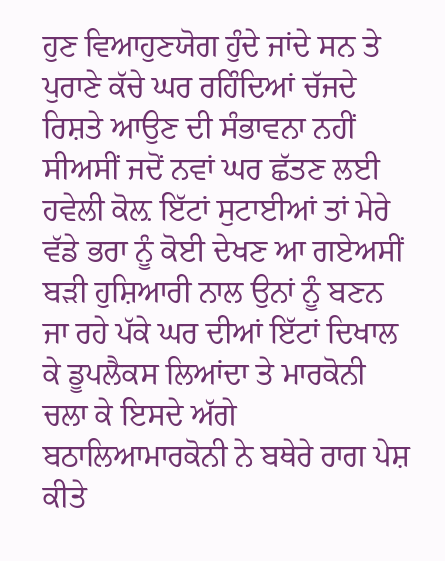ਹੁਣ ਵਿਆਹੁਣਯੋਗ ਹੁੰਦੇ ਜਾਂਦੇ ਸਨ ਤੇ ਪੁਰਾਣੇ ਕੱਚੇ ਘਰ ਰਹਿੰਦਿਆਂ ਚੱਜਦੇ ਰਿਸ਼ਤੇ ਆਉਣ ਦੀ ਸੰਭਾਵਨਾ ਨਹੀਂ ਸੀਅਸੀਂ ਜਦੋਂ ਨਵਾਂ ਘਰ ਛੱਤਣ ਲਈ ਹਵੇਲੀ ਕੋਲ਼ ਇੱਟਾਂ ਸੁਟਾਈਆਂ ਤਾਂ ਮੇਰੇ ਵੱਡੇ ਭਰਾ ਨੂੰ ਕੋਈ ਦੇਖਣ ਆ ਗਏਅਸੀਂ ਬੜੀ ਹੁਸ਼ਿਆਰੀ ਨਾਲ ਉਨਾਂ ਨੂੰ ਬਣਨ ਜਾ ਰਹੇ ਪੱਕੇ ਘਰ ਦੀਆਂ ਇੱਟਾਂ ਦਿਖਾਲ ਕੇ ਡੂਪਲੈਕਸ ਲਿਆਂਦਾ ਤੇ ਮਾਰਕੋਨੀ ਚਲਾ ਕੇ ਇਸਦੇ ਅੱਗੇ ਬਠਾਲਿਆਮਾਰਕੋਨੀ ਨੇ ਬਥੇਰੇ ਰਾਗ ਪੇਸ਼ ਕੀਤੇ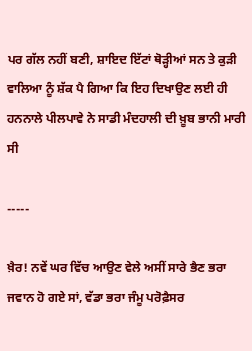ਪਰ ਗੱਲ ਨਹੀਂ ਬਣੀ, ਸ਼ਾਇਦ ਇੱਟਾਂ ਥੋੜ੍ਹੀਆਂ ਸਨ ਤੇ ਕੁੜੀ ਵਾਲਿਆ ਨੂੰ ਸ਼ੱਕ ਪੈ ਗਿਆ ਕਿ ਇਹ ਦਿਖਾਉਣ ਲਈ ਹੀ ਹਨਨਾਲੇ ਪੀਲਪਾਵੇ ਨੇ ਸਾਡੀ ਮੰਦਹਾਲੀ ਦੀ ਖ਼ੂਬ ਭਾਨੀ ਮਾਰੀ ਸੀ

-----

ਖ਼ੈਰ! ਨਵੇਂ ਘਰ ਵਿੱਚ ਆਉਣ ਵੇਲੇ ਅਸੀਂ ਸਾਰੇ ਭੈਣ ਭਰਾ ਜਵਾਨ ਹੋ ਗਏ ਸਾਂ, ਵੱਡਾ ਭਰਾ ਜੰਮੂ ਪਰੋਫ਼ੈਸਰ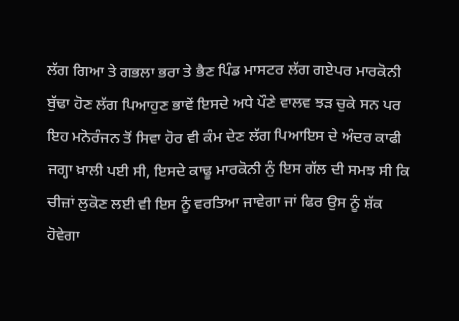ਲੱਗ ਗਿਆ ਤੇ ਗਭਲਾ ਭਰਾ ਤੇ ਭੈਣ ਪਿੰਡ ਮਾਸਟਰ ਲੱਗ ਗਏਪਰ ਮਾਰਕੋਨੀ ਬੁੱਢਾ ਹੋਣ ਲੱਗ ਪਿਆਹੁਣ ਭਾਵੇਂ ਇਸਦੇ ਅਧੇ ਪੌਣੇ ਵਾਲਵ ਝੜ ਚੁਕੇ ਸਨ ਪਰ ਇਹ ਮਨੋਰੰਜਨ ਤੋਂ ਸਿਵਾ ਹੋਰ ਵੀ ਕੰਮ ਦੇਣ ਲੱਗ ਪਿਆਇਸ ਦੇ ਅੰਦਰ ਕਾਫੀ ਜਗ੍ਹਾ ਖ਼ਾਲੀ ਪਈ ਸੀ, ਇਸਦੇ ਕਾਢੂ ਮਾਰਕੋਨੀ ਨੁੰ ਇਸ ਗੱਲ ਦੀ ਸਮਝ ਸੀ ਕਿ ਚੀਜ਼ਾਂ ਲੁਕੋਣ ਲਈ ਵੀ ਇਸ ਨੂੰ ਵਰਤਿਆ ਜਾਵੇਗਾ ਜਾਂ ਫਿਰ ਉਸ ਨੂੰ ਸ਼ੱਕ ਹੋਵੇਗਾ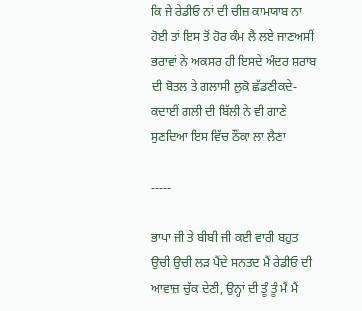ਕਿ ਜੇ ਰੇਡੀਓ ਨਾਂ ਦੀ ਚੀਜ਼ ਕਾਮਯਾਬ ਨਾ ਹੋਈ ਤਾਂ ਇਸ ਤੋਂ ਹੋਰ ਕੰਮ ਲੈ ਲਏ ਜਾਣਅਸੀਂ ਭਰਾਵਾਂ ਨੇ ਅਕਸਰ ਹੀ ਇਸਦੇ ਅੰਦਰ ਸ਼ਰਾਬ ਦੀ ਬੋਤਲ ਤੇ ਗਲਾਸੀ ਲੁਕੋ ਛੱਡਣੀਕਦੇ-ਕਦਾਈਂ ਗਲੀ ਦੀ ਬਿੱਲੀ ਨੇ ਵੀ ਗਾਣੇ ਸੁਣਦਿਆ ਇਸ ਵਿੱਚ ਠੌਂਕਾ ਲਾ ਲੈਣਾ

-----

ਭਾਪਾ ਜੀ ਤੇ ਬੀਬੀ ਜੀ ਕਈ ਵਾਰੀ ਬਹੁਤ ਉਚੀ ਉਚੀ ਲੜ ਪੈਂਦੇ ਸਨਤਦ ਮੈਂ ਰੇਡੀਓ ਦੀ ਆਵਾਜ਼ ਚੁੱਕ ਦੇਣੀ, ਉਨ੍ਹਾਂ ਦੀ ਤੂੰ ਤੂੰ ਮੈਂ ਮੈਂ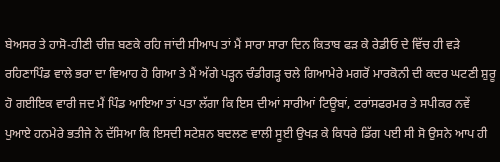ਬੇਅਸਰ ਤੇ ਹਾਸੋ-ਹੀਣੀ ਚੀਜ਼ ਬਣਕੇ ਰਹਿ ਜਾਂਦੀ ਸੀਆਪ ਤਾਂ ਮੈਂ ਸਾਰਾ ਸਾਰਾ ਦਿਨ ਕਿਤਾਬ ਫੜ ਕੇ ਰੇਡੀਓ ਦੇ ਵਿੱਚ ਹੀ ਵੜੇ ਰਹਿਣਾਪਿੰਡ ਵਾਲੇ ਭਰਾ ਦਾ ਵਿਆਹ ਹੋ ਗਿਆ ਤੇ ਮੈਂ ਅੱਗੇ ਪੜ੍ਹਨ ਚੰਡੀਗੜ੍ਹ ਚਲੇ ਗਿਆਮੇਰੇ ਮਗਰੋਂ ਮਾਰਕੋਨੀ ਦੀ ਕਦਰ ਘਟਣੀ ਸ਼ੁਰੂ ਹੋ ਗਈਇਕ ਵਾਰੀ ਜਦ ਮੈਂ ਪਿੰਡ ਆਇਆ ਤਾਂ ਪਤਾ ਲੱਗਾ ਕਿ ਇਸ ਦੀਆਂ ਸਾਰੀਆਂ ਟਿਊਬਾਂ, ਟਰਾਂਸਫਰਮਰ ਤੇ ਸਪੀਕਰ ਨਵੇਂ ਪੁਆਏ ਹਨਮੇਰੇ ਭਤੀਜੇ ਨੇ ਦੱਸਿਆ ਕਿ ਇਸਦੀ ਸਟੇਸ਼ਨ ਬਦਲਣ ਵਾਲੀ ਸੂਈ ਉਖੜ ਕੇ ਕਿਧਰੇ ਡਿੱਗ ਪਈ ਸੀ ਸੋ ਉਸਨੇ ਆਪ ਹੀ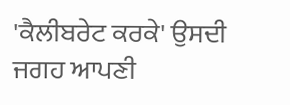'ਕੈਲੀਬਰੇਟ ਕਰਕੇ' ਉਸਦੀ ਜਗਹ ਆਪਣੀ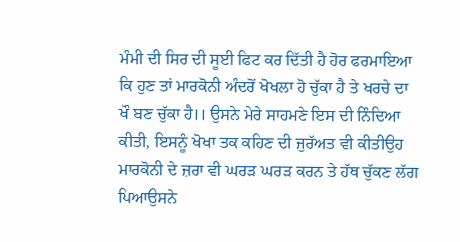ਮੰਮੀ ਦੀ ਸਿਰ ਦੀ ਸੂਈ ਫਿਟ ਕਰ ਦਿੱਤੀ ਹੈ ਹੋਰ ਫਰਮਾਇਆ ਕਿ ਹੁਣ ਤਾਂ ਮਾਰਕੋਨੀ ਅੰਦਰੋਂ ਖੋਖਲਾ ਹੋ ਚੁੱਕਾ ਹੈ ਤੇ ਖਰਚੇ ਦਾ ਖੌ ਬਣ ਚੁੱਕਾ ਹੈ।। ਉਸਨੇ ਮੇਰੇ ਸਾਹਮਣੇ ਇਸ ਦੀ ਨਿੰਦਿਆ ਕੀਤੀ, ਇਸਨੂੰ ਖੋਖਾ ਤਕ ਕਹਿਣ ਦੀ ਜੁਰੱਅਤ ਵੀ ਕੀਤੀਉਹ ਮਾਰਕੋਨੀ ਦੇ ਜ਼ਰਾ ਵੀ ਘਰੜ ਘਰੜ ਕਰਨ ਤੇ ਹੱਥ ਚੁੱਕਣ ਲੱਗ ਪਿਆਉਸਨੇ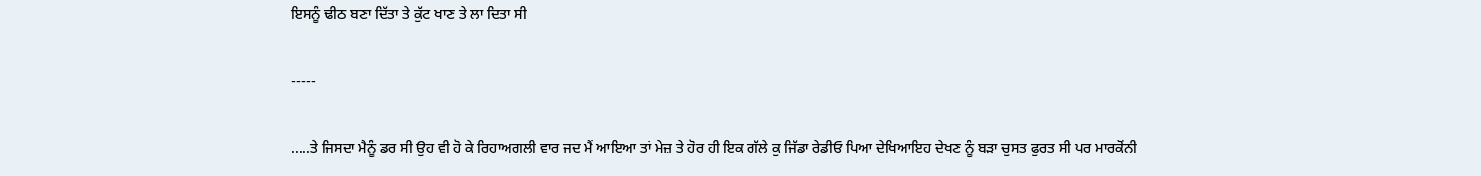ਇਸਨੂੰ ਢੀਠ ਬਣਾ ਦਿੱਤਾ ਤੇ ਕੁੱਟ ਖਾਣ ਤੇ ਲਾ ਦਿਤਾ ਸੀ

-----

.....ਤੇ ਜਿਸਦਾ ਮੈਨੂੰ ਡਰ ਸੀ ਉਹ ਵੀ ਹੋ ਕੇ ਰਿਹਾਅਗਲੀ ਵਾਰ ਜਦ ਮੈਂ ਆਇਆ ਤਾਂ ਮੇਜ਼ ਤੇ ਹੋਰ ਹੀ ਇਕ ਗੱਲੇ ਕੁ ਜਿੱਡਾ ਰੇਡੀਓ ਪਿਆ ਦੇਖਿਆਇਹ ਦੇਖਣ ਨੂੰ ਬੜਾ ਚੁਸਤ ਫੁਰਤ ਸੀ ਪਰ ਮਾਰਕੋਂਨੀ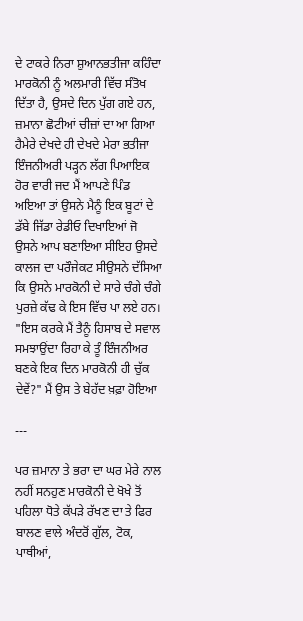ਦੇ ਟਾਕਰੇ ਨਿਰਾ ਸ਼ੁਆਨਭਤੀਜਾ ਕਹਿੰਦਾ ਮਾਰਕੋਨੀ ਨੂੰ ਅਲਮਾਰੀ ਵਿੱਚ ਸੰਤੋਖ ਦਿੱਤਾ ਹੈ, ਉਸਦੇ ਦਿਨ ਪੁੱਗ ਗਏ ਹਨ, ਜ਼ਮਾਨਾ ਛੋਟੀਆਂ ਚੀਜ਼ਾਂ ਦਾ ਆ ਗਿਆ ਹੈਮੇਰੇ ਦੇਖਦੇ ਹੀ ਦੇਖਦੇ ਮੇਰਾ ਭਤੀਜਾ ਇੰਜਨੀਅਰੀ ਪੜ੍ਹਨ ਲੱਗ ਪਿਆਇਕ ਹੋਰ ਵਾਰੀ ਜਦ ਮੈਂ ਆਪਣੇ ਪਿੰਡ ਅਇਆ ਤਾਂ ਉਸਨੇ ਮੈਨੂੰ ਇਕ ਬੂਟਾਂ ਦੇ ਡੱਬੇ ਜਿੱਡਾ ਰੇਡੀਓ ਦਿਖਾਇਆਂ ਜੋ ਉਸਨੇ ਆਪ ਬਣਾਇਆ ਸੀਇਹ ਉਸਦੇ ਕਾਲਜ ਦਾ ਪਰੌਜੇਕਟ ਸੀਉਸਨੇ ਦੱਸਿਆ ਕਿ ਉਸਨੇ ਮਾਰਕੋਨੀ ਦੇ ਸਾਰੇ ਚੰਗੇ ਚੰਗੇ ਪੁਰਜ਼ੇ ਕੱਢ ਕੇ ਇਸ ਵਿੱਚ ਪਾ ਲਏ ਹਨ। "ਇਸ ਕਰਕੇ ਮੈਂ ਤੈਨੂੰ ਹਿਸਾਬ ਦੇ ਸਵਾਲ ਸਮਝਾਉਂਦਾ ਰਿਹਾ ਕੇ ਤੂੰ ਇੰਜਨੀਅਰ ਬਣਕੇ ਇਕ ਦਿਨ ਮਾਰਕੋਨੀ ਹੀ ਚੁੱਕ ਦੇਵੇਂ?" ਮੈਂ ਉਸ ਤੇ ਬੇਹੱਦ ਖ਼ਫ਼ਾ ਹੋਇਆ

---

ਪਰ ਜ਼ਮਾਨਾ ਤੇ ਭਰਾ ਦਾ ਘਰ ਮੇਰੇ ਨਾਲ ਨਹੀਂ ਸਨਹੁਣ ਮਾਰਕੋਨੀ ਦੇ ਖੋਖੇ ਤੋਂ ਪਹਿਲਾ ਧੋਤੇ ਕੱਪੜੇ ਰੱਖਣ ਦਾ ਤੇ ਫਿਰ ਬਾਲਣ ਵਾਲੇ ਅੰਦਰੋਂ ਗੁੱਲ, ਟੋਕ, ਪਾਥੀਆਂ,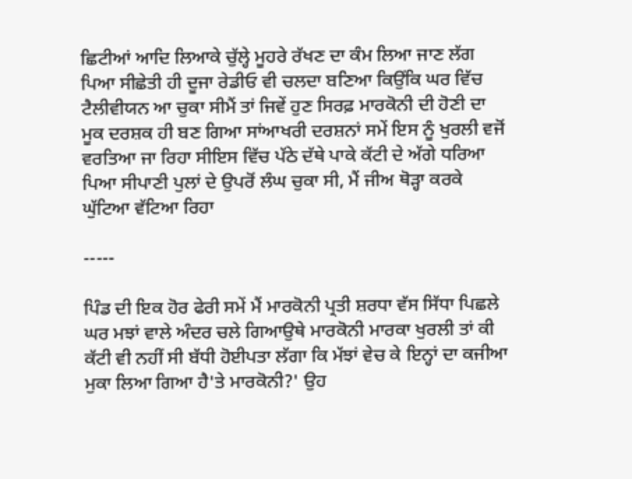ਛਿਟੀਆਂ ਆਦਿ ਲਿਆਕੇ ਚੁੱਲ੍ਹੇ ਮੂਹਰੇ ਰੱਖਣ ਦਾ ਕੰਮ ਲਿਆ ਜਾਣ ਲੱਗ ਪਿਆ ਸੀਛੇਤੀ ਹੀ ਦੂਜਾ ਰੇਡੀਓ ਵੀ ਚਲਦਾ ਬਣਿਆ ਕਿਉਂਕਿ ਘਰ ਵਿੱਚ ਟੈਲੀਵੀਯਨ ਆ ਚੁਕਾ ਸੀਮੈਂ ਤਾਂ ਜਿਵੇਂ ਹੁਣ ਸਿਰਫ਼ ਮਾਰਕੋਨੀ ਦੀ ਹੋਣੀ ਦਾ ਮੂਕ ਦਰਸ਼ਕ ਹੀ ਬਣ ਗਿਆ ਸਾਂਆਖਰੀ ਦਰਸ਼ਨਾਂ ਸਮੇਂ ਇਸ ਨੂੰ ਖੁਰਲੀ ਵਜੋਂ ਵਰਤਿਆ ਜਾ ਰਿਹਾ ਸੀਇਸ ਵਿੱਚ ਪੱਠੇ ਦੱਥੇ ਪਾਕੇ ਕੱਟੀ ਦੇ ਅੱਗੇ ਧਰਿਆ ਪਿਆ ਸੀਪਾਣੀ ਪੁਲਾਂ ਦੇ ਉਪਰੋਂ ਲੰਘ ਚੁਕਾ ਸੀ, ਮੈਂ ਜੀਅ ਥੋੜ੍ਹਾ ਕਰਕੇ ਘੁੱਟਿਆ ਵੱਟਿਆ ਰਿਹਾ

-----

ਪਿੰਡ ਦੀ ਇਕ ਹੋਰ ਫੇਰੀ ਸਮੇਂ ਮੈਂ ਮਾਰਕੋਨੀ ਪ੍ਰਤੀ ਸ਼ਰਧਾ ਵੱਸ ਸਿੱਧਾ ਪਿਛਲੇ ਘਰ ਮਝਾਂ ਵਾਲੇ ਅੰਦਰ ਚਲੇ ਗਿਆਉਥੇ ਮਾਰਕੋਨੀ ਮਾਰਕਾ ਖੁਰਲੀ ਤਾਂ ਕੀ ਕੱਟੀ ਵੀ ਨਹੀਂ ਸੀ ਬੱਧੀ ਹੋਈਪਤਾ ਲੱਗਾ ਕਿ ਮੱਝਾਂ ਵੇਚ ਕੇ ਇਨ੍ਹਾਂ ਦਾ ਕਜੀਆ ਮੁਕਾ ਲਿਆ ਗਿਆ ਹੈ'ਤੇ ਮਾਰਕੋਨੀ?' ਉਹ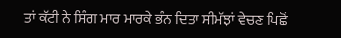ਤਾਂ ਕੱਟੀ ਨੇ ਸਿੰਗ ਮਾਰ ਮਾਰਕੇ ਭੰਨ ਦਿਤਾ ਸੀਮੱਝਾਂ ਵੇਚਣ ਪਿਛੋਂ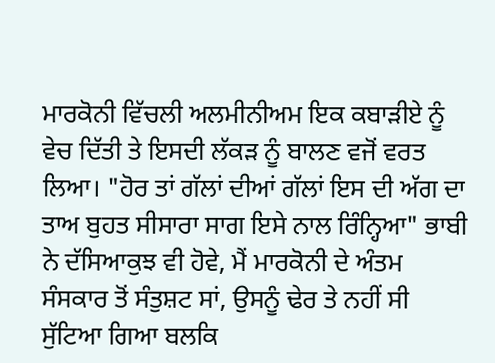ਮਾਰਕੋਨੀ ਵਿੱਚਲੀ ਅਲਮੀਨੀਅਮ ਇਕ ਕਬਾੜੀਏ ਨੂੰ ਵੇਚ ਦਿੱਤੀ ਤੇ ਇਸਦੀ ਲੱਕੜ ਨੂੰ ਬਾਲਣ ਵਜੋਂ ਵਰਤ ਲਿਆ। "ਹੋਰ ਤਾਂ ਗੱਲਾਂ ਦੀਆਂ ਗੱਲਾਂ ਇਸ ਦੀ ਅੱਗ ਦਾ ਤਾਅ ਬੁਹਤ ਸੀਸਾਰਾ ਸਾਗ ਇਸੇ ਨਾਲ ਰਿੰਨ੍ਹਿਆ" ਭਾਬੀ ਨੇ ਦੱਸਿਆਕੁਝ ਵੀ ਹੋਵੇ, ਮੈਂ ਮਾਰਕੋਨੀ ਦੇ ਅੰਤਮ ਸੰਸਕਾਰ ਤੋਂ ਸੰਤੁਸ਼ਟ ਸਾਂ, ਉਸਨੂੰ ਢੇਰ ਤੇ ਨਹੀਂ ਸੀ ਸੁੱਟਿਆ ਗਿਆ ਬਲਕਿ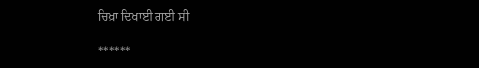ਚਿਖ਼ਾ ਦਿਖਾਈ ਗਈ ਸੀ

******